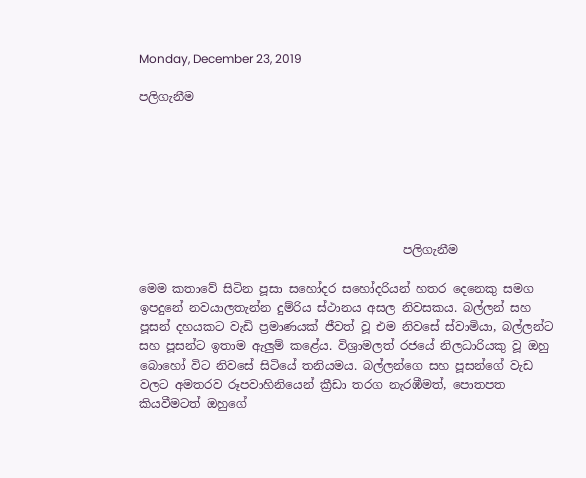Monday, December 23, 2019

පලිගැනීම







                                            පලිගැනීම

මෙම කතාවේ සිටින පූසා සහෝදර සහෝදරියන් හතර දෙනෙකු සමග ඉපදුනේ නවයාලතැන්න දුම්රිය ස්ථානය අසල නිවසකය. බල්ලන් සහ පූසන් දහයකට වැඩි ප්‍රමාණයක් ජීවත් වූ එම නිවසේ ස්වාමියා, බල්ලන්ට සහ පූසන්ට ඉතාම ඇලුම් කළේය. විශ්‍රාමලත් රජයේ නිලධාරියකු වූ ඔහු බොහෝ විට නිවසේ සිටියේ තනියමය. බල්ලන්ගෙ සහ පූසන්ගේ වැඩ වලට අමතරව රූපවාහිනියෙන් ක්‍රීඩා තරග නැරඹීමත්, පොතපත කියවීමටත් ඔහුගේ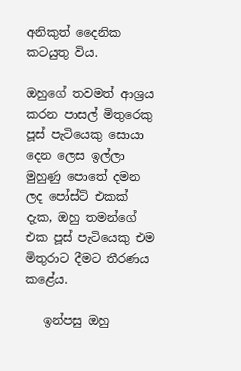අනිකුත් දෛනික කටයුතු විය.

ඔහුගේ තවමත් ආශ්‍රය කරන පාසල් මිතුරෙකු පූස් පැටියෙකු සොයා දෙන ලෙස ඉල්ලා මුහුණු පොතේ දමන ලද පෝස්ට් එකක් දැක, ඔහු තමන්ගේ එක පූස් පැටියෙකු එම මිතුරාට දීමට තීරණය කළේය.

   ඉන්පසු ඔහු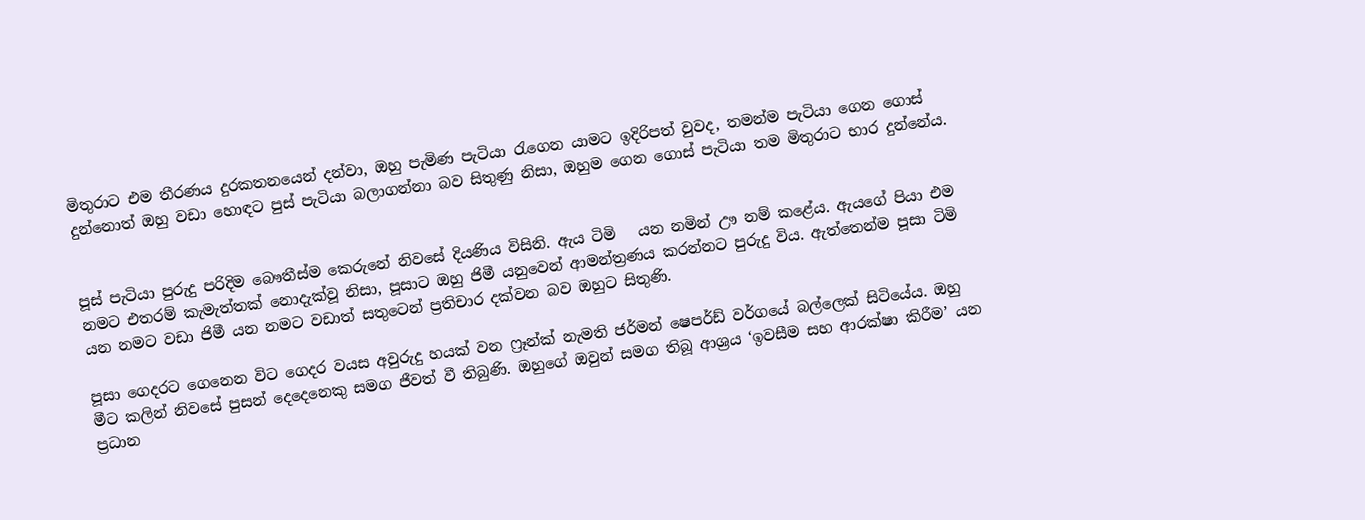මිතුරාට එම තීරණය දුරකතනයෙන් දන්වා, ඔහු පැමිණ පැටියා රැගෙන යාමට ඉදිරිපත් වුවද, තමන්ම පැටියා ගෙන ගොස් දුන්නොත් ඔහු වඩා හොඳට පුස් පැටියා බලාගන්නා බව සිතුණු නිසා, ඔහුම ගෙන ගොස් පැටියා තම මිතුරාට භාර දුන්නේය.


පූස් පැටියා පුරුදු පරිදිම බෞතීස්ම කෙරුනේ නිවසේ දියණිය විසිනි. ඇය ටිමි   යන නමින් ඌ නම් කළේය. ඇයගේ පියා එම නමට එතරම් කැමැත්තක් නොදැක්වූ නිසා, පූසාට ඔහු ජිමී යනුවෙන් ආමන්ත්‍රණය කරන්නට පුරුදු විය. ඇත්තෙන්ම පූසා ටිමි යන නමට වඩා ජිමී යන නමට වඩාත් සතුටෙන් ප්‍රතිචාර දක්වන බව ඔහුට සිතුණි.

පූසා ගෙදරට ගෙනෙන විට ගෙදර වයස අවුරුදු හයක් වන ෆ්‍රෑන්ක් නැමති ජර්මන් ෂෙපර්ඩ් වර්ගයේ බල්ලෙක් සිටියේය. ඔහු මීට කලින් නිවසේ පුසන් දෙදෙනෙකු සමග ජීවත් වී තිබුණි. ඔහුගේ ඔවුන් සමග තිබූ ආශ්‍රය ‘ඉවසීම සහ ආරක්ෂා කිරීම’ යන ප්‍රධාන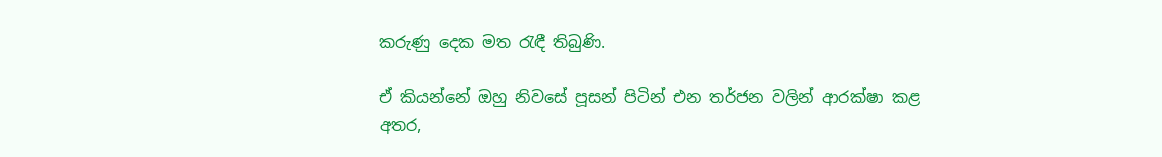කරුණු දෙක මත රැඳී තිබුණි.

ඒ කියන්නේ ඔහු නිවසේ පූසන් පිටින් එන තර්ජන වලින් ආරක්ෂා කළ අතර,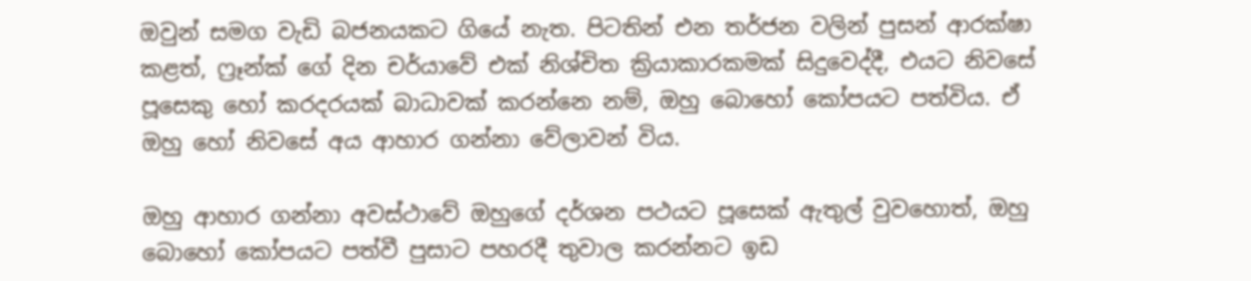ඔවුන් සමග වැඩි බජනයකට ගියේ නැත. පිටතින් එන තර්ජන වලින් පුසන් ආරක්ෂා කළත්, ෆ්‍රෑන්ක් ගේ දින චර්යාවේ එක් නිශ්චිත ක්‍රියාකාරකමක් සිදුවෙද්දී, එයට නිවසේ පූසෙකු හෝ කරදරයක් බාධාවක් කරන්නෙ නම්, ඔහු බොහෝ කෝපයට පත්විය. ඒ ඔහු හෝ නිවසේ අය ආහාර ගන්නා වේලාවන් විය.

ඔහු ආහාර ගන්නා අවස්ථාවේ ඔහුගේ දර්ශන පථයට පූසෙක් ඇතුල් වුවහොත්, ඔහු බොහෝ කෝපයට පත්වී පුසාට පහරදී තුවාල කරන්නට ඉඩ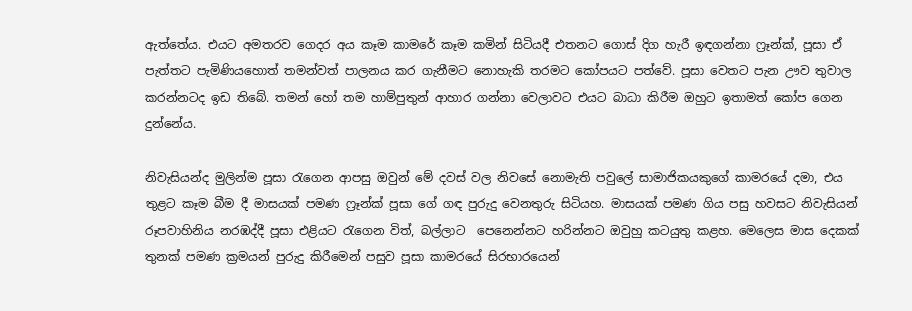ඇත්තේය. එයට අමතරව ගෙදර අය කෑම කාමරේ කෑම කමින් සිටියදී එතනට ගොස් දිග හැරී ඉඳගන්නා ෆ්‍රෑන්ක්, පූසා ඒ පැත්තට පැමිණියහොත් තමන්වත් පාලනය කර ගැනීමට නොහැකි තරමට කෝපයට පත්වේ. පූසා වෙතට පැන ඌව තුවාල කරන්නටද ඉඩ තිබේ. තමන් හෝ තම හාම්පුතුන් ආහාර ගන්නා වෙලාවට එයට බාධා කිරීම ඔහුට ඉතාමත් කෝප ගෙන දුන්නේය.

නිවැසියන්ද මුලින්ම පූසා රැගෙන ආපසු ඔවුන් මේ දවස් වල නිවසේ නොමැති පවුලේ සාමාජිකයකුගේ කාමරයේ දමා, එය තුළට කෑම බීම දී මාසයක් පමණ ෆ්‍රෑන්ක් පූසා ගේ ගඳ පුරුදු වෙනතුරු සිටියහ. මාසයක් පමණ ගිය පසු හවසට නිවැසියන් රූපවාහිනිය නරඹද්දී පූසා එළියට රැගෙන විත්, බල්ලාට  පෙනෙන්නට හරින්නට ඔවුහු කටයුතු කළහ. මෙලෙස මාස දෙකක් තුනක් පමණ ක්‍රමයන් පුරුදු කිරීමෙන් පසුව පූසා කාමරයේ සිරභාරයෙන්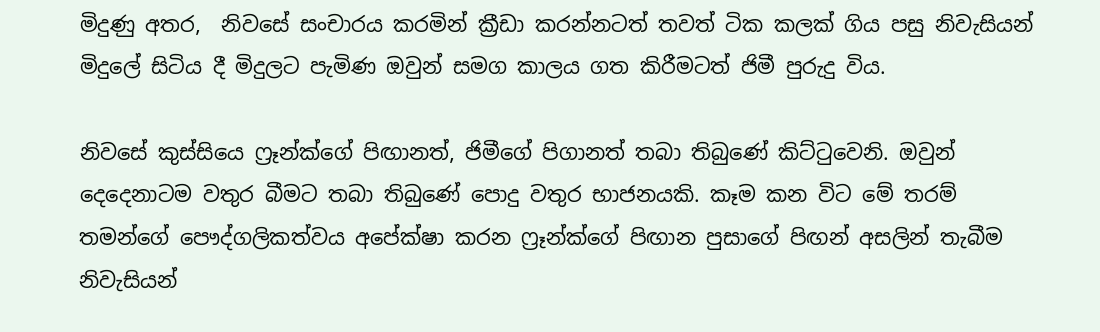මිදුණු අතර,  නිවසේ සංචාරය කරමින් ක්‍රීඩා කරන්නටත් තවත් ටික කලක් ගිය පසු නිවැසියන් මිදුලේ සිටිය දී මිදුලට පැමිණ ඔවුන් සමග කාලය ගත කිරීමටත් ජිමී පුරුදු විය.

නිවසේ කුස්සියෙ ෆ්‍රෑන්ක්ගේ පිඟානත්, ජිමීගේ පිගානත් තබා තිබුණේ කිට්ටුවෙනි. ඔවුන් දෙදෙනාටම වතුර බීමට තබා තිබුණේ පොදු වතුර භාජනයකි. කෑම කන විට මේ තරම් තමන්ගේ පෞද්ගලිකත්වය අපේක්ෂා කරන ෆ්‍රෑන්ක්ගේ පිඟාන පුසාගේ පිඟන් අසලින් තැබීම නිවැසියන්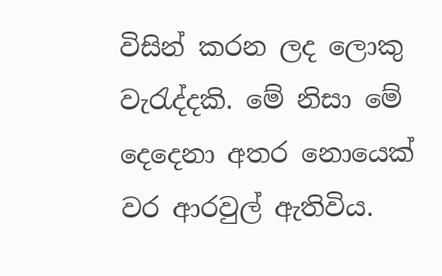විසින් කරන ලද ලොකු වැරැද්දකි. මේ නිසා මේ දෙදෙනා අතර නොයෙක් වර ආරවුල් ඇතිවිය.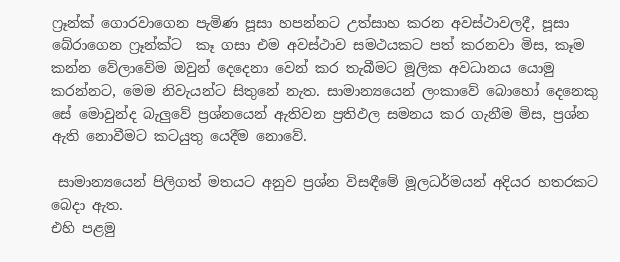ෆ්‍රෑන්ක් ගොරවාගෙන පැමිණ පූසා හපන්නට උත්සාහ කරන අවස්ථාවලදී, පූසා බේරාගෙන ෆ්‍රෑන්ක්ට  කෑ ගසා එම අවස්ථාව සමථයකට පත් කරනවා මිස, කෑම කන්න වේලාවේම ඔවුන් දෙදෙනා වෙන් කර තැබීමට මූලික අවධානය යොමු කරන්නට, මෙම නිවැයන්ට සිතුනේ නැත. සාමාන්‍යයෙන් ලංකාවේ බොහෝ දෙනෙකු සේ මොවුන්ද බැලුවේ ප්‍රශ්නයෙන් ඇතිවන ප්‍රතිඵල සමනය කර ගැනීම මිස, ප්‍රශ්න ඇති නොවීමට කටයුතු යෙදීම නොවේ.

 සාමාන්‍යයෙන් පිලිගත් මතයට අනුව ප්‍රශ්න විසඳීමේ මූලධර්මයන් අදියර හතරකට බෙදා ඇත.
එහි පළමු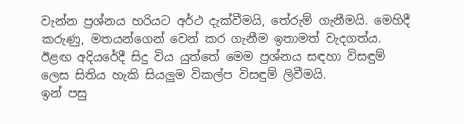වැන්න ප්‍රශ්නය හරියට අර්ථ දැක්වීමයි, තේරුම් ගැනීමයි. මෙහිදී කරුණු, මතයන්ගෙන් වෙන් කර ගැනීම ඉතාමත් වැදගත්ය.
ඊළඟ අදියරේදී සිදු විය යුත්තේ මෙම ප්‍රශ්නය සඳහා විසඳුම් ලෙස සිතිය හැකි සියලුම විකල්ප විසඳුම් ලිවීමයි.
ඉන් පසු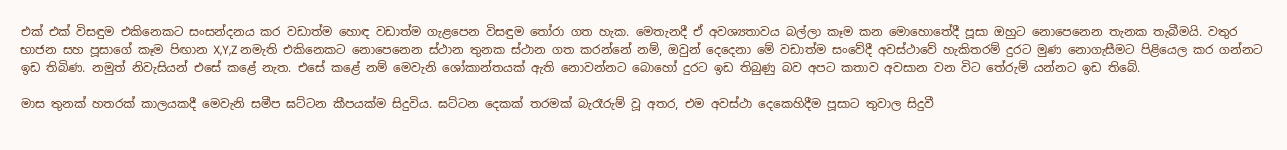එක් එක් විසඳුම එකිනෙකට සංසන්දනය කර වඩාත්ම හොඳ වඩාත්ම ගැළපෙන විසඳුම තෝරා ගත හැක. මෙතැනදී ඒ අවශ්‍යතාවය බල්ලා කෑම කන මොහොතේදී පූසා ඔහුට නොපෙනෙන තැනක තැබීමයි. වතුර භාජන සහ පූසාගේ කෑම පිඟාන X,Y,Z නමැති එකිනෙකට නොපෙනෙන ස්ථාන තුනක ස්ථාන ගත කරන්නේ නම්, ඔවුන් දෙදෙනා මේ වඩාත්ම සංවේදී අවස්ථාවේ හැකිතරම් දුරට මුණ නොගැසීමට පිළියෙල කර ගන්නට ඉඩ තිබිණ. නමුත් නිවැසියන් එසේ කළේ නැත. එසේ කළේ නම් මෙවැනි ශෝකාන්තයක් ඇති නොවන්නට බොහෝ දුරට ඉඩ තිබුණු බව අපට කතාව අවසාන වන විට තේරුම් යන්නට ඉඩ තිබේ.

මාස තුනක් හතරක් කාලයකදී මෙවැනි සමීප ඝට්ටන කීපයක්ම සිදුවිය. ඝට්ටන දෙකක් තරමක් බැරෑරුම් වූ අතර, එම අවස්ථා දෙකෙහිදීම පූසාට තුවාල සිදුවී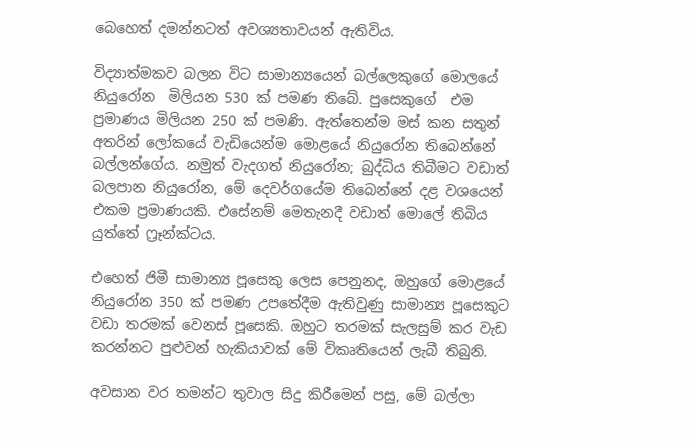බෙහෙත් දමන්නටත් අවශ්‍යතාවයන් ඇතිවිය.

විද්‍යාත්මකව බලන විට සාමාන්‍යයෙන් බල්ලෙකුගේ මොලයේ නියුරෝන  මිලියන 530 ක් පමණ තිබේ. පුසෙකුගේ  එම ප්‍රමාණය මිලියන 250 ක් පමණි. ඇත්තෙන්ම මස් කන සතුන් අතරින් ලෝකයේ වැඩියෙන්ම මොළයේ නියුරෝන තිබෙන්නේ බල්ලන්ගේය. නමුත් වැදගත් නියුරෝන; බුද්ධිය තිබීමට වඩාත් බලපාන නියුරෝන, මේ දෙවර්ගයේම තිබෙන්නේ දළ වශයෙන් එකම ප්‍රමාණයකි. එසේනම් මෙතැනදී වඩාත් මොලේ තිබිය යුත්තේ ෆ්‍රෑන්ක්ටය.

එහෙත් ජිමී සාමාන්‍ය පූසෙකු ලෙස පෙනුනද, ඔහුගේ මොළයේ නියුරෝන 350 ක් පමණ උපතේදීම ඇතිවුණු සාමාන්‍ය පූසෙකුට වඩා තරමක් වෙනස් පූසෙකි. ඔහුට තරමක් සැලසුම් කර වැඩ කරන්නට පුළුවන් හැකියාවක් මේ විකෘතියෙන් ලැබී තිබුනි.

අවසාන වර තමන්ට තුවාල සිදු කිරීමෙන් පසු, මේ බල්ලා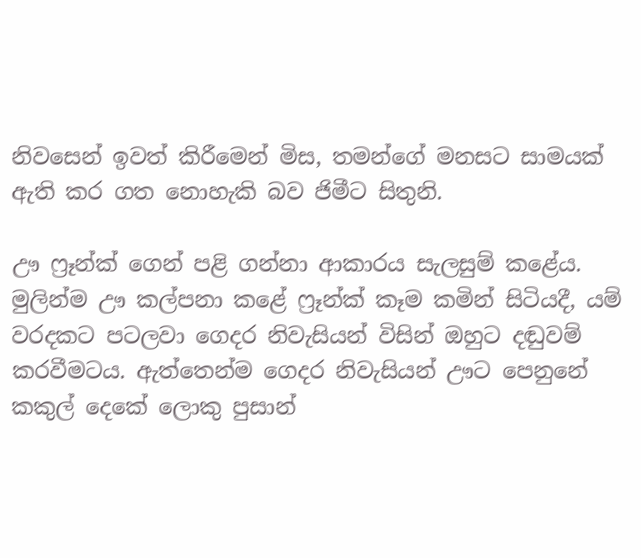නිවසෙන් ඉවත් කිරීමෙන් මිස, තමන්ගේ මනසට සාමයක් ඇති කර ගත නොහැකි බව ජිමීට සිතුනි.

ඌ ෆ්‍රෑන්ක් ගෙන් පළි ගන්නා ආකාරය සැලසුම් කළේය. මුලින්ම ඌ කල්පනා කළේ ෆ්‍රෑන්ක් කෑම කමින් සිටියදී, යම් වරදකට පටලවා ගෙදර නිවැසියන් විසින් ඔහුට දඬුවම් කරවීමටය. ඇත්තෙන්ම ගෙදර නිවැසියන් ඌට පෙනුනේ කකුල් දෙකේ ලොකු පුසාන්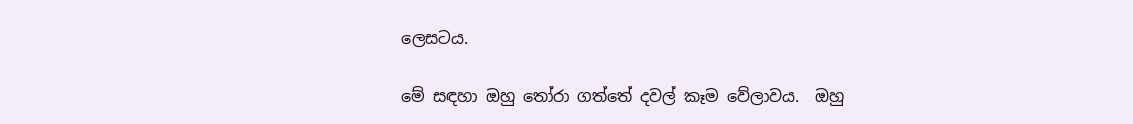ලෙසටය.

මේ සඳහා ඔහු තෝරා ගත්තේ දවල් කෑම වේලාවය.  ඔහු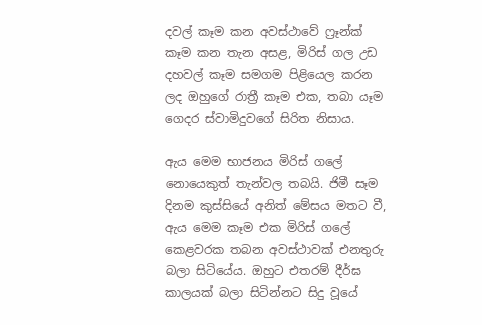දවල් කෑම කන අවස්ථාවේ ෆ්‍රෑන්ක්  කෑම කන තැන අසළ, මිරිස් ගල උඩ දහවල් කෑම සමගම පිළියෙල කරන ලද ඔහුගේ රාත්‍රී කෑම එක, තබා යෑම ගෙදර ස්වාමිදුවගේ සිරිත නිසාය.

ඇය මෙම භාජනය මිරිස් ගලේ නොයෙකුත් තැන්වල තබයි. ජිමී සෑම දිනම කුස්සියේ අනිත් මේසය මතට වී, ඇය මෙම කෑම එක මිරිස් ගලේ කෙළවරක තබන අවස්ථාවක් එනතුරු බලා සිටියේය. ඔහුට එතරම් දීර්ඝ කාලයක් බලා සිටින්නට සිදු වූයේ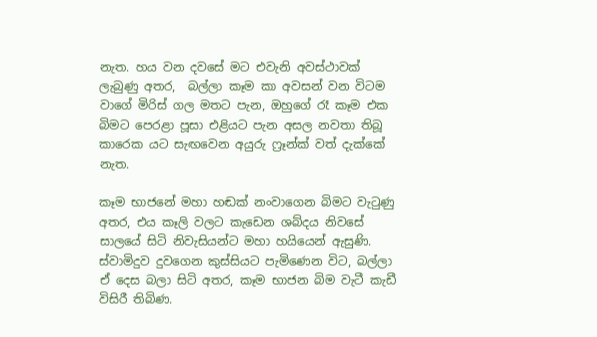නැත. හය වන දවසේ මට එවැනි අවස්ථාවක් ලැබුණු අතර,  බල්ලා කෑම කා අවසන් වන විටම වාගේ මිරිස් ගල මතට පැන, ඔහුගේ රෑ කෑම එක බිමට පෙරළා පූසා එළියට පැන අසල නවතා තිබූ කාරෙක යට සැඟවෙන අයුරු ෆ්‍රෑන්ක් වත් දැක්කේ නැත.

කෑම භාජනේ මහා හඬක් නංවාගෙන බිමට වැටුණු අතර, එය කෑලි වලට කැඩෙන ශබ්දය නිවසේ සාලයේ සිටි නිවැසියන්ට මහා හයියෙන් ඇසුණි. ස්වාමිදුව දුවගෙන කුස්සියට පැමිණෙන විට, බල්ලා ඒ දෙස බලා සිටි අතර, කෑම භාජන බිම වැටී කැඩී විසිරී තිබිණ.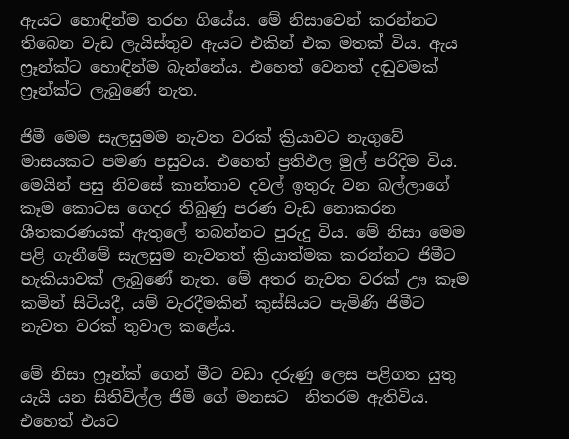ඇයට හොඳින්ම තරහ ගියේය. මේ නිසාවෙන් කරන්නට තිබෙන වැඩ ලැයිස්තුව ඇයට එකින් එක මතක් විය. ඇය ෆ්‍රෑන්ක්ට හොඳින්ම බැන්නේය. එහෙත් වෙනත් දඬුවමක් ෆ්‍රෑන්ක්ට ලැබුණේ නැත.

ජිමී මෙම සැලසුමම නැවත වරක් ක්‍රියාවට නැගුවේ මාසයකට පමණ පසුවය. එහෙත් ප්‍රතිඵල මුල් පරිදිම විය. මෙයින් පසු නිවසේ කාන්තාව දවල් ඉතුරු වන බල්ලාගේ කෑම කොටස ගෙදර තිබුණු පරණ වැඩ නොකරන ශීතකරණයක් ඇතුලේ තබන්නට පුරුදු විය. මේ නිසා මෙම පළි ගැනීමේ සැලසුම නැවතත් ක්‍රියාත්මක කරන්නට ජිමීට හැකියාවක් ලැබුණේ නැත. මේ අතර නැවත වරක් ඌ කෑම කමින් සිටියදී, යම් වැරදීමකින් කුස්සියට පැමිණි ජිමීට නැවත වරක් තුවාල කළේය.

මේ නිසා ෆ්‍රෑන්ක් ගෙන් මීට වඩා දරුණු ලෙස පළිගත යුතු යැයි යන සිතිවිල්ල ජිමි ගේ මනසට  නිතරම ඇතිවිය. එහෙත් එයට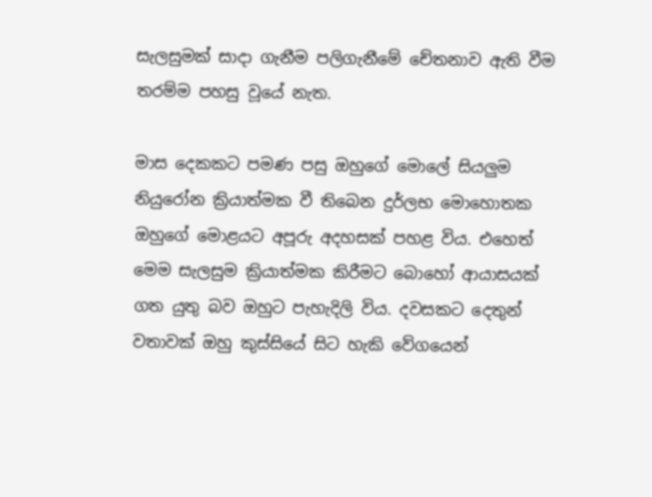සැලසුමක් සාදා ගැනීම පලිගැනීමේ චේතනාව ඇති වීම තරම්ම පහසු වූයේ නැත.

මාස දෙකකට පමණ පසු ඔහුගේ මොලේ සියලුම නියුරෝන ක්‍රියාත්මක වී තිබෙන දුර්ලභ මොහොතක ඔහුගේ මොළයට අපූරු අදහසක් පහළ විය. එහෙත් මෙම සැලසුම ක්‍රියාත්මක කිරීමට බොහෝ ආයාසයක් ගත යුතු බව ඔහුට පැහැදිලි විය. දවසකට දෙතුන් වතාවක් ඔහු කුස්සියේ සිට හැකි වේගයෙන්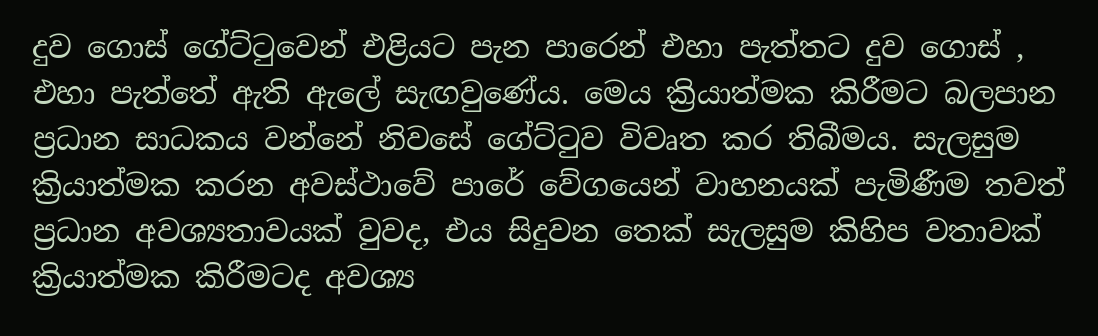දුව ගොස් ගේට්ටුවෙන් එළියට පැන පාරෙන් එහා පැත්තට දුව ගොස් , එහා පැත්තේ ඇති ඇලේ සැඟවුණේය. මෙය ක්‍රියාත්මක කිරීමට බලපාන ප්‍රධාන සාධකය වන්නේ නිවසේ ගේට්ටුව විවෘත කර තිබීමය. සැලසුම ක්‍රියාත්මක කරන අවස්ථාවේ පාරේ වේගයෙන් වාහනයක් පැමිණීම තවත් ප්‍රධාන අවශ්‍යතාවයක් වුවද, එය සිදුවන තෙක් සැලසුම කිහිප වතාවක් ක්‍රියාත්මක කිරීමටද අවශ්‍ය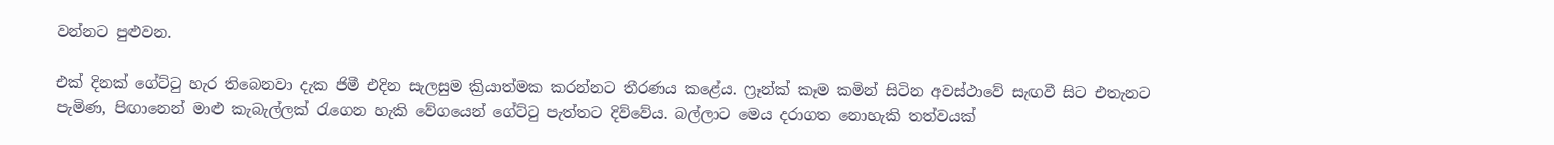වන්නට පුළුවන.

එක් දිනක් ගේට්ටු හැර තිබෙනවා දැක ජිමී එදින සැලසුම ක්‍රියාත්මක කරන්නට තීරණය කළේය. ෆ්‍රෑන්ක් කෑම කමින් සිටින අවස්ථාවේ සැඟවී සිට එතැනට පැමිණ, පිඟානෙන් මාළු කැබැල්ලක් රැගෙන හැකි වේගයෙන් ගේට්ටු පැත්තට දිව්වේය. බල්ලාට මෙය දරාගත නොහැකි තත්වයක්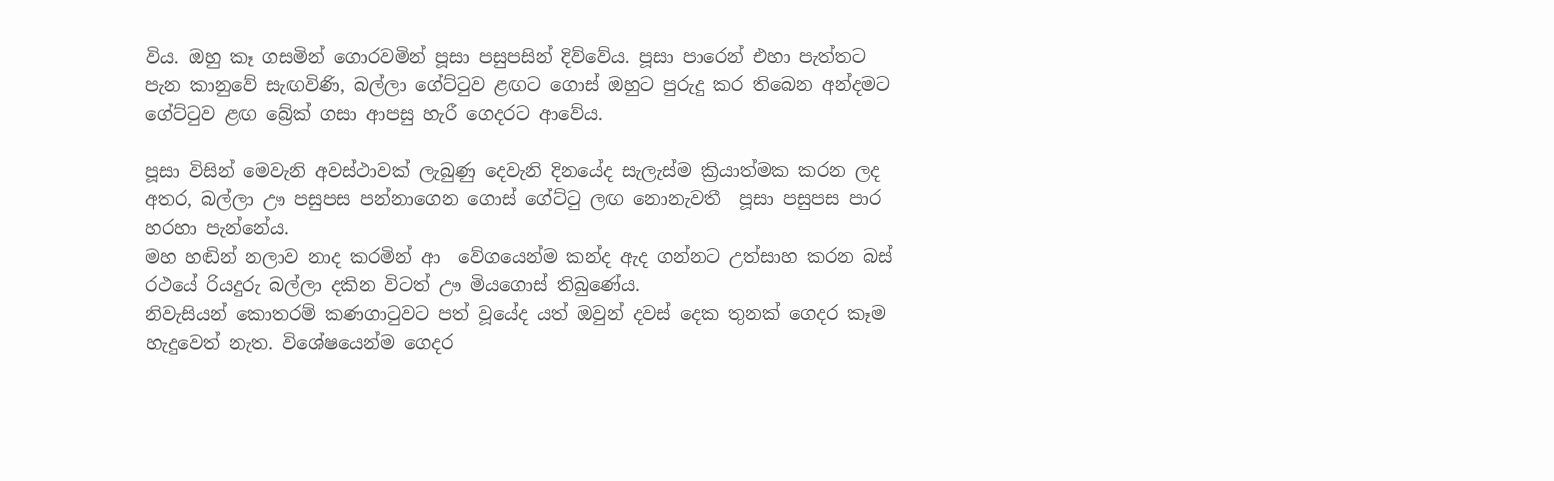විය. ඔහු කෑ ගසමින් ගොරවමින් පූසා පසුපසින් දිව්වේය. පූසා පාරෙන් එහා පැත්තට පැන කානුවේ සැඟවිණි, බල්ලා ගේට්ටුව ළඟට ගොස් ඔහුට පුරුදු කර තිබෙන අන්දමට ගේට්ටුව ළඟ බ්‍රේක් ගසා ආපසු හැරී ගෙදරට ආවේය.

පූසා විසින් මෙවැනි අවස්ථාවක් ලැබුණු දෙවැනි දිනයේද සැලැස්ම ක්‍රියාත්මක කරන ලද අතර, බල්ලා ඌ පසුපස පන්නාගෙන ගොස් ගේට්ටු ලඟ නොනැවතී  පූසා පසුපස පාර හරහා පැන්නේය.
මහ හඬින් නලාව නාද කරමින් ආ  වේගයෙන්ම කන්ද ඇද ගන්නට උත්සාහ කරන බස් රථයේ රියදුරු බල්ලා දකින විටත් ඌ මියගොස් තිබුණේය.
නිවැසියන් කොතරම් කණගාටුවට පත් වූයේද යත් ඔවුන් දවස් දෙක තුනක් ගෙදර කෑම හැදුවෙත් නැත. විශේෂයෙන්ම ගෙදර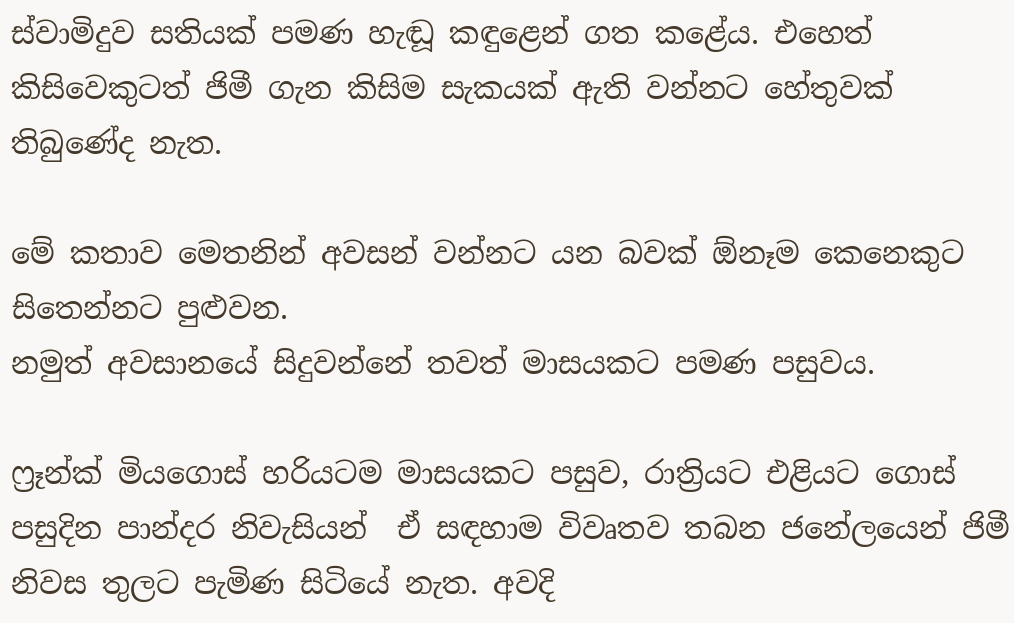ස්වාමිදුව සතියක් පමණ හැඬූ කඳුළෙන් ගත කළේය. එහෙත් කිසිවෙකුටත් ජිමී ගැන කිසිම සැකයක් ඇති වන්නට හේතුවක් තිබුණේද නැත.

මේ කතාව මෙතනින් අවසන් වන්නට යන බවක් ඕනෑම කෙනෙකුට සිතෙන්නට පුළුවන.
නමුත් අවසානයේ සිදුවන්නේ තවත් මාසයකට පමණ පසුවය.

ෆ්‍රෑන්ක් මියගොස් හරියටම මාසයකට පසුව, රාත්‍රියට එළියට ගොස් පසුදින පාන්දර නිවැසියන්  ඒ සඳහාම විවෘතව තබන ජනේලයෙන් ජිමී  නිවස තුලට පැමිණ සිටියේ නැත. අවදි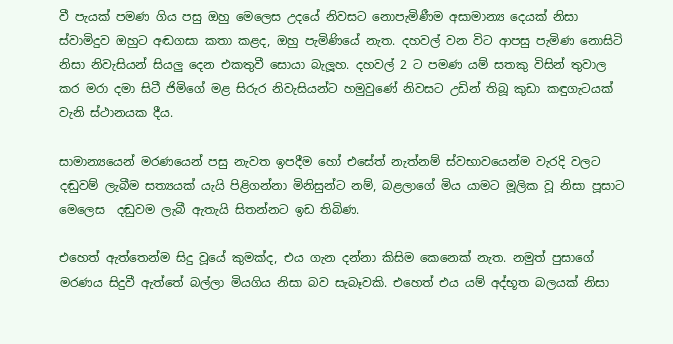වී පැයක් පමණ ගිය පසු ඔහු මෙලෙස උදයේ නිවසට නොපැමිණීම අසාමාන්‍ය දෙයක් නිසා ස්වාමිදුව ඔහුට අඬගසා කතා කළද, ඔහු පැමිණියේ නැත. දහවල් වන විට ආපසු පැමිණ නොසිටි නිසා නිවැසියන් සියලු දෙන එකතුවී සොයා බැලූහ. දහවල් 2 ට පමණ යම් සතකු විසින් තුවාල කර මරා දමා සිටී ජිමිගේ මළ සිරුර නිවැසියන්ට හමුවුණේ නිවසට උඩින් තිබූ කුඩා කඳුගැටයක් වැනි ස්ථානයක දීය.

සාමාන්‍යයෙන් මරණයෙන් පසු නැවත ඉපදීම හෝ එසේත් නැත්නම් ස්වභාවයෙන්ම වැරදි වලට දඬුවම් ලැබීම සත්‍යයක් යැයි පිළිගන්නා මිනිසුන්ට නම්, බළලාගේ මිය යාමට මූලික වූ නිසා පූසාට මෙලෙස  දඬුවම ලැබී ඇතැයි සිතන්නට ඉඩ තිබිණ.

එහෙත් ඇත්තෙන්ම සිදු වූයේ කුමක්ද, එය ගැන දන්නා කිසිම කෙනෙක් නැත. නමුත් පුසාගේ මරණය සිදුවී ඇත්තේ බල්ලා මියගිය නිසා බව සැබෑවකි. එහෙත් එය යම් අද්භූත බලයක් නිසා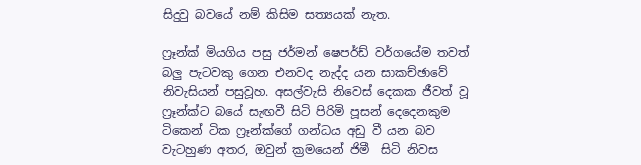සිදුවු බවයේ නම් කිසිම සත්‍යයක් නැත.

ෆ්‍රෑන්ක් මියගිය පසු ජර්මන් ෂෙපර්ඩ් වර්ගයේම තවත් බලු පැටවකු ගෙන එනවද නැද්ද යන සාකච්ඡාවේ නිවැසියන් පසුවූහ. අසල්වැසි නිවෙස් දෙකක ජීවත් වූ ෆ්‍රෑන්ක්ට බයේ සැඟවී සිටි පිරිමි පූසන් දෙදෙනකුම ටිකෙන් ටික ෆ්‍රෑන්ක්ගේ ගන්ධය අඩු වී යන බව වැටහුණ අතර, ඔවුන් ක්‍රමයෙන් ජිමී  සිටි නිවස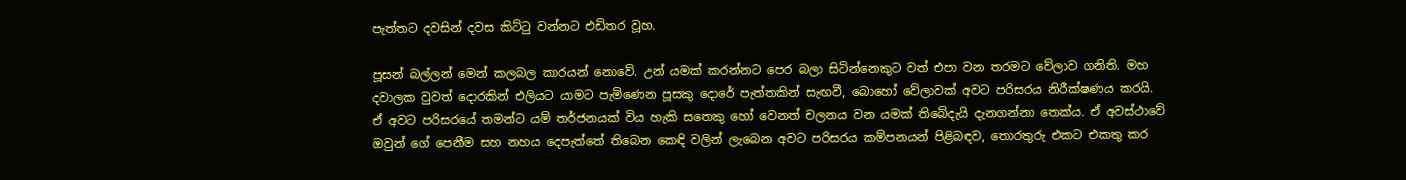පැත්තට දවසින් දවස කිට්ටු වන්නට එඩිතර වූහ.

පූසන් බල්ලන් මෙන් කලබල කාරයන් නොවේ. උන් යමක් කරන්නට පෙර බලා සිටින්නෙකුට වත් එපා වන තරමට වේලාව ගනිති. මහ දවාලක වුවත් දොරකින් එලියට යාමට පැමිණෙන පූසකු දොරේ පැත්තකින් සැඟවී, බොහෝ වේලාවක් අවට පරිසරය නිරීක්ෂණය කරයි. ඒ අවට පරිසරයේ තමන්ට යම් තර්ජනයක් විය හැකි සතෙකු හෝ වෙනත් චලනය වන යමක් තිබේදැයි දැනගන්නා තෙක්ය. ඒ අවස්ථාවේ ඔවුන් ගේ පෙනීම සහ නහය දෙපැත්තේ තිබෙන කෙඳි වලින් ලැබෙන අවට පරිසරය කම්පනයන් පිළිබඳව, තොරතුරු එකට එකතු කර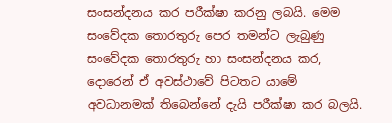සංසන්දනය කර පරීක්ෂා කරනු ලබයි. මෙම සංවේදක තොරතුරු පෙර තමන්ට ලැබුණු සංවේදක තොරතුරු හා සංසන්දනය කර, දොරෙන් ඒ අවස්ථාවේ පිටතට යාමේ අවධානමක් තිබෙන්නේ දැයි පරීක්ෂා කර බලයි.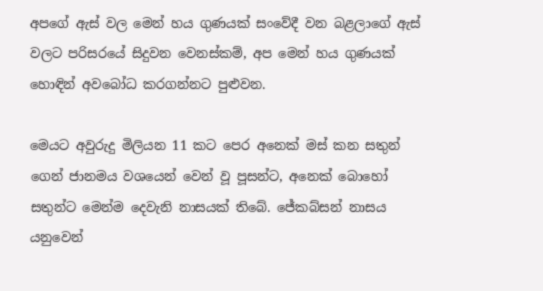අපගේ ඇස් වල මෙන් හය ගුණයක් සංවේදී වන බළලාගේ ඇස් වලට පරිසරයේ සිදුවන වෙනස්කම්, අප මෙන් හය ගුණයක් හොඳින් අවබෝධ කරගන්නට පුළුවන.

මෙයට අවුරුදු මිලියන 11 කට පෙර අනෙක් මස් කන සතුන් ගෙන් ජානමය වශයෙන් වෙන් වූ පූසන්ට, අනෙක් බොහෝ සතුන්ට මෙන්ම දෙවැනි නාසයක් තිබේ. ජේකබ්සන් නාසය යනුවෙන්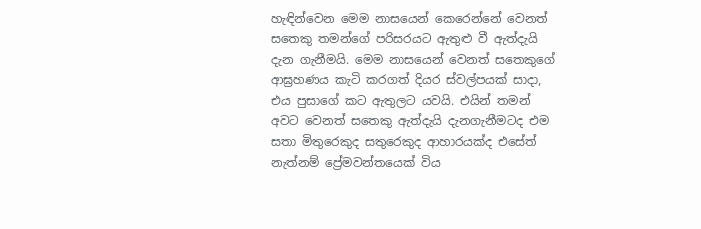හැඳින්වෙන මෙම නාසයෙන් කෙරෙන්නේ වෙනත් සතෙකු තමන්ගේ පරිසරයට ඇතුළු වී ඇත්දැයි දැන ගැනීමයි. මෙම නාසයෙන් වෙනත් සතෙකුගේ ආඝ්‍රහණය කැටි කරගත් දියර ස්වල්පයක් සාදා, එය පුසාගේ කට ඇතුලට යවයි. එයින් තමන් අවට වෙනත් සතෙකු ඇත්දැයි දැනගැනීමටද එම සතා මිතුරෙකුද සතුරෙකුද ආහාරයක්ද එසේත් නැත්නම් ප්‍රේමවන්තයෙක් විය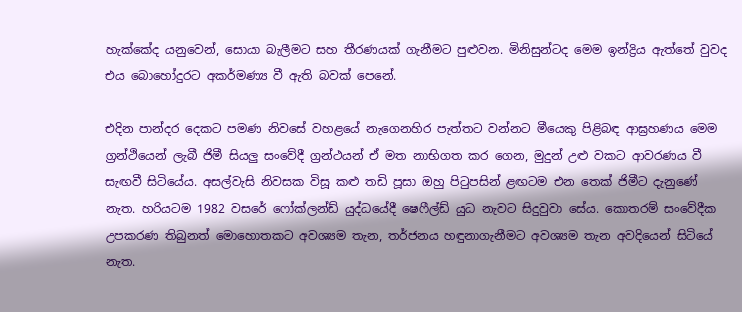හැක්කේද යනුවෙන්, සොයා බැලීමට සහ තීරණයක් ගැනීමට පුළුවන. මිනිසුන්ටද මෙම ඉන්ද්‍රිය ඇත්තේ වුවද එය බොහෝදුරට අකර්මණ්‍ය වී ඇති බවක් පෙනේ.

එදින පාන්දර දෙකට පමණ නිවසේ වහළයේ නැගෙනහිර පැත්තට වන්නට මීයෙකු පිළිබඳ ආඝ්‍රහණය මෙම ග්‍රන්ථියෙන් ලැබී ජිමී සියලු සංවේදී ග්‍රන්ථයන් ඒ මත නාභිගත කර ගෙන, මුදුන් උළු වකට ආවරණය වී සැඟවී සිටියේය. අසල්වැසි නිවසක විසූ කළු තඩි පූසා ඔහු පිටුපසින් ළඟටම එන තෙක් ජිමීට දැනුණේ නැත. හරියටම 1982 වසරේ ෆෝක්ලන්ඩ් යුද්ධයේදී ෂෙෆීල්ඩ් යුධ නැවට සිදුවුවා සේය. කොතරම් සංවේදීක උපකරණ තිබුනත් මොහොතකට අවශ්‍යම තැන, තර්ජනය හඳුනාගැනීමට අවශ්‍යම තැන අවදියෙන් සිටියේ නැත.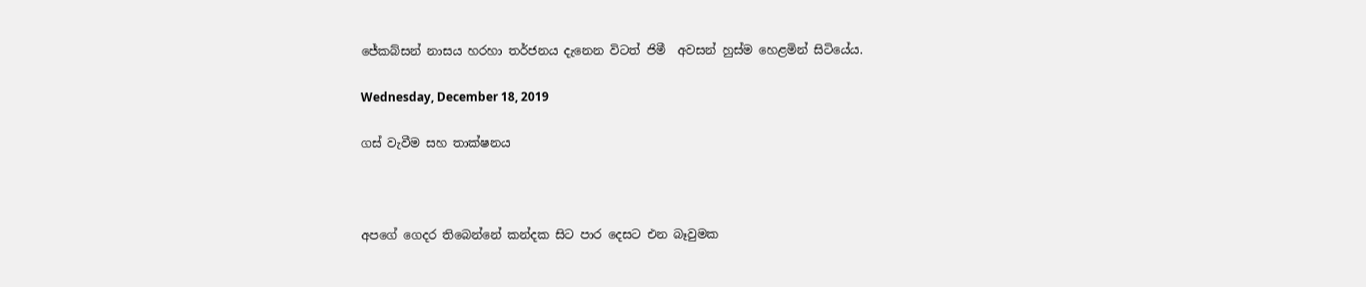ජේකබ්සන් නාසය හරහා තර්ජනය දැනෙන විටත් ජිමී  අවසන් හුස්ම හෙළමින් සිටියේය.

Wednesday, December 18, 2019

ගස් වැවීම සහ තාක්ෂනය



අපගේ ගෙදර තිබෙන්නේ කන්දක සිට පාර දෙසට එන බෑවුමක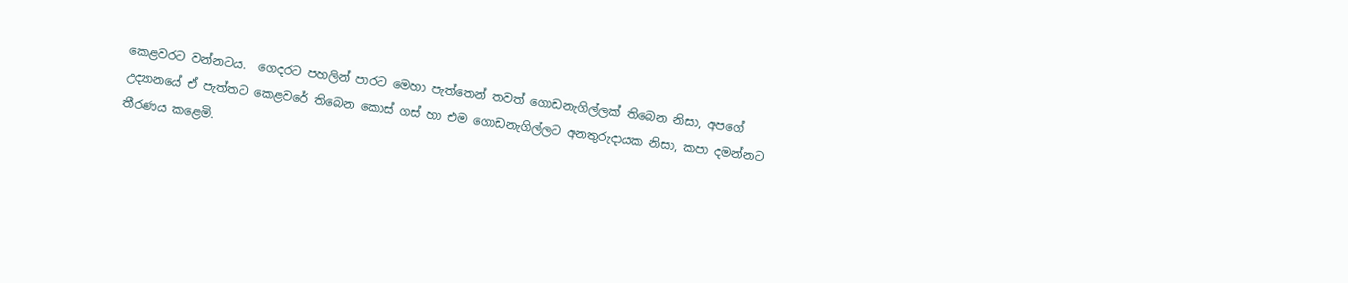කෙළවරට වන්නටය.  ගෙදරට පහලින් පාරට මෙහා පැත්තෙන් තවත් ගොඩනැගිල්ලක් තිබෙන නිසා, අපගේ උද්‍යානයේ ඒ පැත්තට කෙළවරේ තිබෙන කොස් ගස් හා එම ගොඩනැගිල්ලට අනතුරුදායක නිසා, කපා දමන්නට තීරණය කළෙමි.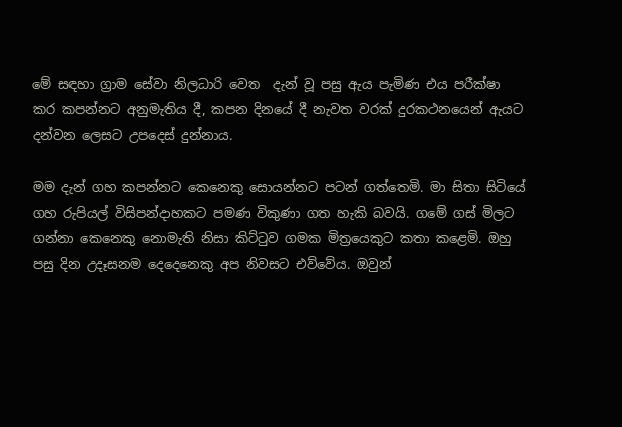මේ සඳහා ග්‍රාම සේවා නිලධාරි වෙත  දැන් වූ පසු ඇය පැමිණ එය පරීක්ෂා කර කපන්නට අනුමැතිය දී, කපන දිනයේ දී නැවත වරක් දුරකථනයෙන් ඇයට දන්වන ලෙසට උපදෙස් දුන්නාය.

මම දැන් ගහ කපන්නට කෙනෙකු සොයන්නට පටන් ගත්තෙමි. මා සිතා සිටියේ ගහ රුපියල් විසිපන්දාහකට පමණ විකුණා ගත හැකි බවයි. ගමේ ගස් මිලට ගන්නා කෙනෙකු නොමැති නිසා කිට්ටුව ගමක මිත්‍රයෙකුට කතා කළෙමි. ඔහු පසු දින උදෑසනම දෙදෙනෙකු අප නිවසට එව්වේය. ඔවුන්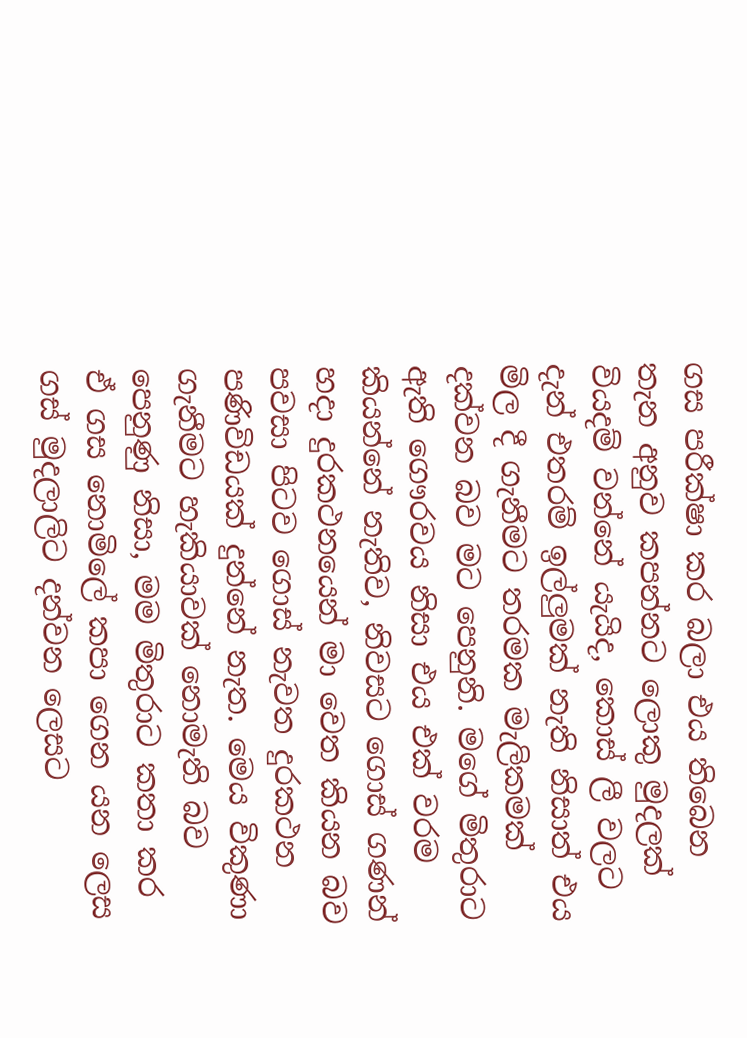ගස පරීක්ෂා කර බලා එය තිබෙන තැන අනුව කපන්නට ලොකු මුදලක් වියදම් වන්නේ යැයිද, කොස් ලී වලට දැන් එතරම් ඉල්ලුමක් නැති නිසාත් එය මිල දී ගැනීමට තරමක මැලිකමක් දක්වන බව මට පෙනුනි. මගේ මිතුරාට  ඇති ගෞරවය නිසා එය එක් වරම කියන්නේ නැතිව, නිවසට ගොස් ගණන් හදා දුරකථනයෙන් මා වෙත කියන බව පවසා පිටව ගොස් නැවත දුරකථන පණිවිඩයක් දුන්නේ නැත. මෙය විකුණා ගැනීමට හැකියාවක් නොමැති බව පෙනුණු නිසා, මම මිතුරාට කතා කර ඒ ගස නොමිලේ කපා ගෙන යන ලෙස ගස් මුදලාලිට දන්වන ලෙසට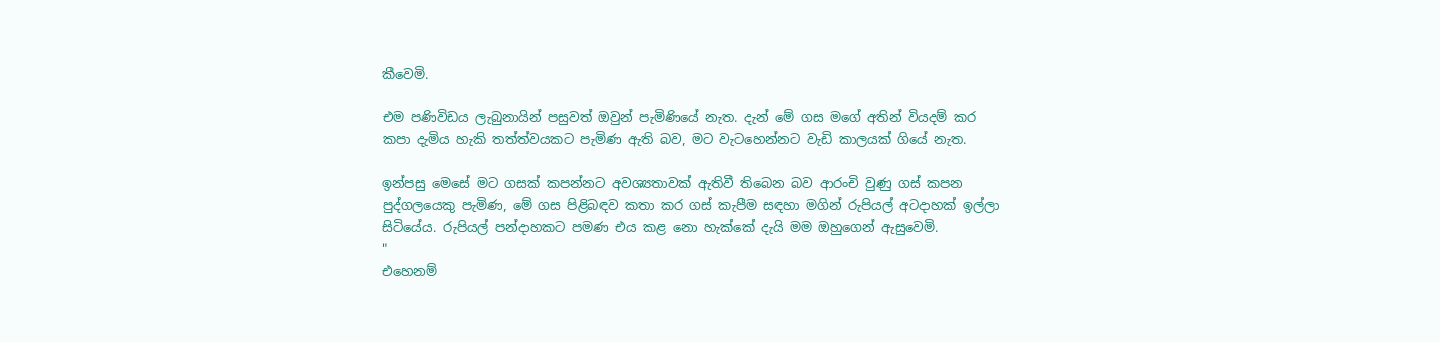කීවෙමි.

එම පණිවිඩය ලැබුනායින් පසුවත් ඔවුන් පැමිණියේ නැත. දැන් මේ ගස මගේ අතින් වියදම් කර කපා දැමිය හැකි තත්ත්වයකට පැමිණ ඇති බව, මට වැටහෙන්නට වැඩි කාලයක් ගියේ නැත.

ඉන්පසු මෙසේ මට ගසක් කපන්නට අවශ්‍යතාවක් ඇතිවී තිබෙන බව ආරංචි වුණු ගස් කපන පුද්ගලයෙකු පැමිණ, මේ ගස පිළිබඳව කතා කර ගස් කැපීම සඳහා මගින් රුපියල් අටදාහක් ඉල්ලා සිටියේය. රුපියල් පන්දාහකට පමණ එය කළ නො හැක්කේ දැයි මම ඔහුගෙන් ඇසුවෙමි.
"
එහෙනම්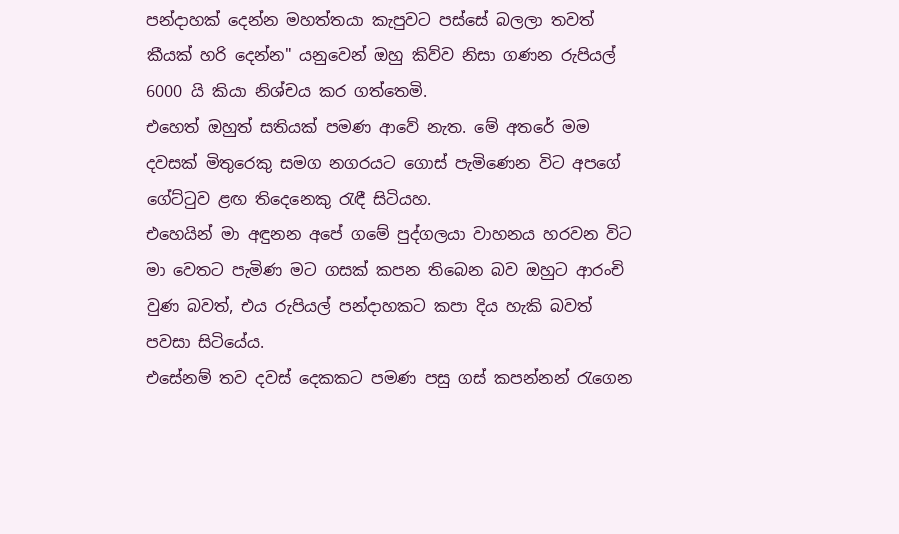පන්දාහක් දෙන්න මහත්තයා කැපුවට පස්සේ බලලා තවත් කීයක් හරි දෙන්න" යනුවෙන් ඔහු කිව්ව නිසා ගණන රුපියල් 6000 යි කියා නිශ්චය කර ගත්තෙමි.
එහෙත් ඔහුත් සතියක් පමණ ආවේ නැත. මේ අතරේ මම දවසක් මිතුරෙකු සමග නගරයට ගොස් පැමිණෙන විට අපගේ ගේට්ටුව ළඟ තිදෙනෙකු රැඳී සිටියහ.
එහෙයින් මා අඳුනන අපේ ගමේ පුද්ගලයා වාහනය හරවන විට මා වෙතට පැමිණ මට ගසක් කපන තිබෙන බව ඔහුට ආරංචි වුණ බවත්, එය රුපියල් පන්දාහකට කපා දිය හැකි බවත් පවසා සිටියේය.
එසේනම් තව දවස් දෙකකට පමණ පසු ගස් කපන්නන් රැගෙන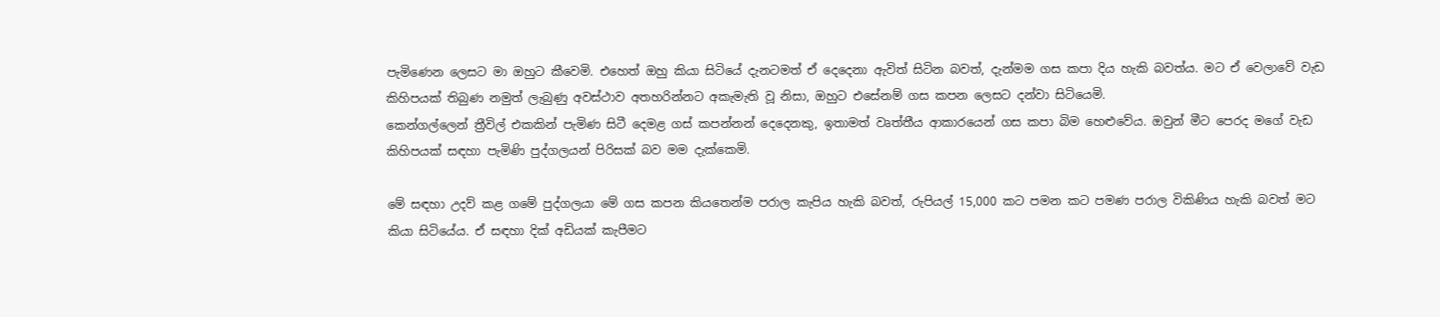පැමිණෙන ලෙසට මා ඔහුට කීවෙමි. එහෙත් ඔහු කියා සිටියේ දැනටමත් ඒ දෙදෙනා ඇවිත් සිටින බවත්, දැන්මම ගස කපා දිය හැකි බවත්ය. මට ඒ වෙලාවේ වැඩ කිහිපයක් තිබුණ නමුත් ලැබුණු අවස්ථාව අතහරින්නට අකැමැති වූ නිසා, ඔහුට එසේනම් ගස කපන ලෙසට දන්වා සිටියෙමි.
කෙන්ගල්ලෙන් ත්‍රීවිල් එකකින් පැමිණ සිටී දෙමළ ගස් කපන්නන් දෙදෙනකු, ඉතාමත් වෘත්තීය ආකාරයෙන් ගස කපා බිම හෙළුවේය. ඔවුන් මීට පෙරද මගේ වැඩ කිහිපයක් සඳහා පැමිණි පුද්ගලයන් පිරිසක් බව මම දැක්කෙමි.

මේ සඳහා උදව් කළ ගමේ පුද්ගලයා මේ ගස කපන කියතෙන්ම පරාල කැපිය හැකි බවත්, රුපියල් 15,000 කට පමන කට පමණ පරාල විකිණිය හැකි බවත් මට කියා සිටියේය. ඒ සඳහා දික් අඩියක් කැපීමට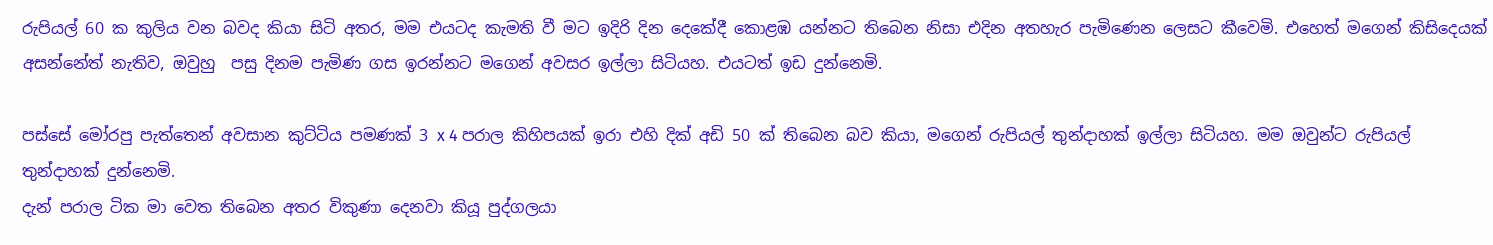රුපියල් 60 ක කුලිය වන බවද කියා සිටි අතර, මම එයටද කැමති වී මට ඉදිරි දින දෙකේදී කොළඹ යන්නට තිබෙන නිසා එදින අතහැර පැමිණෙන ලෙසට කීවෙමි. එහෙත් මගෙන් කිසිදෙයක් අසන්නේත් නැතිව, ඔවුහු  පසු දිනම පැමිණ ගස ඉරන්නට මගෙන් අවසර ඉල්ලා සිටියහ. එයටත් ඉඩ දුන්නෙමි.

පස්සේ මෝරපු පැත්තෙන් අවසාන කුට්ටිය පමණක් 3 x 4 පරාල කිහිපයක් ඉරා එහි දික් අඩි 50 ක් තිබෙන බව කියා, මගෙන් රුපියල් තුන්දාහක් ඉල්ලා සිටියහ. මම ඔවුන්ට රුපියල් තුන්දාහක් දුන්නෙමි.
දැන් පරාල ටික මා වෙත තිබෙන අතර විකුණා දෙනවා කියූ පුද්ගලයා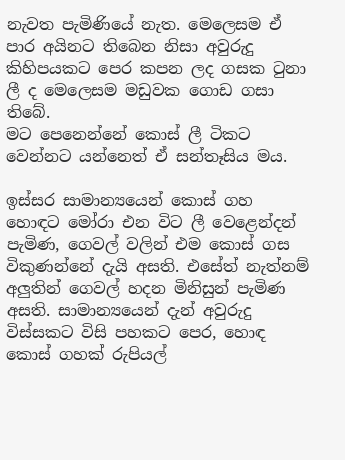නැවත පැමිණියේ නැත. මෙලෙසම ඒ පාර අයිනට තිබෙන නිසා අවුරුදු කිහිපයකට පෙර කපන ලද ගසක ටුනා ලී ද මෙලෙසම මඩුවක ගොඩ ගසා තිබේ.
මට පෙනෙන්නේ කොස් ලී ටිකට වෙන්නට යන්නෙත් ඒ සන්තෑසිය මය.

ඉස්සර සාමාන්‍යයෙන් කොස් ගහ හොඳට මෝරා එන විට ලී වෙළෙන්දන් පැමිණ, ගෙවල් වලින් එම කොස් ගස විකුණන්නේ දැයි අසති. එසේත් නැත්නම් අලුතින් ගෙවල් හදන මිනිසුන් පැමිණ අසති. සාමාන්‍යයෙන් දැන් අවුරුදු විස්සකට විසි පහකට පෙර, හොඳ කොස් ගහක් රුපියල්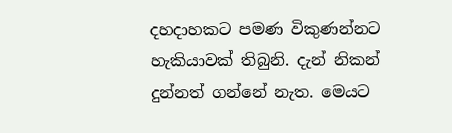දහදාහකට පමණ විකුණන්නට හැකියාවක් තිබුනි. දැන් නිකන් දුන්නත් ගන්නේ නැත. මෙයට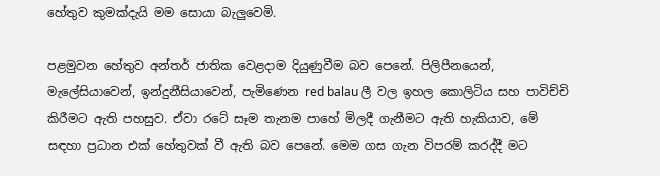හේතුව කුමක්දැයි මම සොයා බැලුවෙමි.

පළමුවන හේතුව අන්තර් ජාතික වෙළදාම දියුණුවීම බව පෙනේ. පිලිපීනයෙන්, මැලේසියාවෙන්, ඉන්දුනීසියාවෙන්, පැමිණෙන red balau ලී වල ඉහල කොලිටිය සහ පාවිච්චි කිරීමට ඇති පහසුව. ඒවා රටේ සෑම තැනම පාහේ මිලදී ගැනීමට ඇති හැකියාව, මේ සඳහා ප්‍රධාන එක් හේතුවක් වී ඇති බව පෙනේ. මෙම ගස ගැන විපරම් කරද්දී මට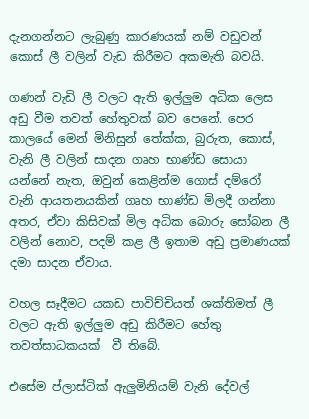දැනගන්නට ලැබුණු කාරණයක් නම් වඩුවන් කොස් ලී වලින් වැඩ කිරීමට අකමැති බවයි.

ගණන් වැඩි ලී වලට ඇති ඉල්ලුම අධික ලෙස අඩු වීම තවත් හේතුවක් බව පෙනේ. පෙර කාලයේ මෙන් මිනිසුන් තේක්ක, බුරුත, කොස්, වැනි ලී වලින් සාදන ගෘහ භාණ්ඩ සොයා යන්නේ නැත, ඔවුන් කෙළින්ම ගොස් දම්රෝ වැනි ආයතනයකින් ගෘහ භාණ්ඩ මිලදී ගන්නා අතර, ඒවා කිසිවක් මිල අධික බොරු සෝබන ලී වලින් නොව, පදම් කළ ලී ඉතාම අඩු ප්‍රමාණයක් දමා සාදන ඒවාය.

වහල සෑදීමට යකඩ පාවිච්චියත් ශක්තිමත් ලී වලට ඇති ඉල්ලුම අඩු කිරීමට හේතු තවත්සාධකයක්  වී තිබේ.

එසේම ප්ලාස්ටික් ඇලුමිනියම් වැනි දේවල්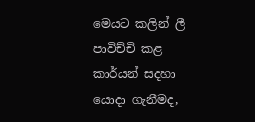මෙයට කලින් ලී පාවිච්චි කළ කාර්යන් සදහා යොදා ගැනීමද,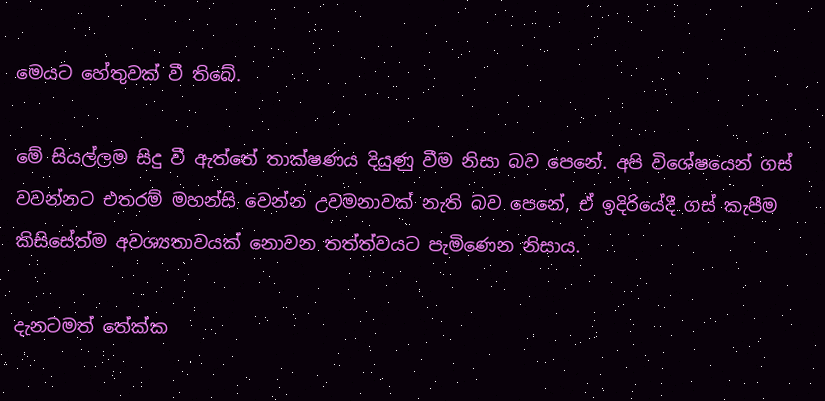මෙයට හේතුවක් වී තිබේ.

මේ සියල්ලම සිදු වී ඇත්තේ තාක්ෂණය දියුණු වීම නිසා බව පෙනේ. අපි විශේෂයෙන් ගස් වවන්නට එතරම් මහන්සි වෙන්න උවමනාවක් නැති බව පෙනේ, ඒ ඉදිරියේදී ගස් කැපීම කිසිසේත්ම අවශ්‍යතාවයක් නොවන තත්ත්වයට පැමිණෙන නිසාය.

දැනටමත් තේක්ක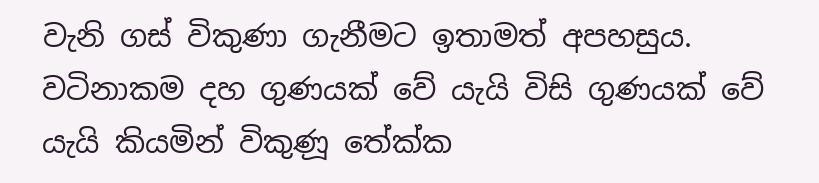වැනි ගස් විකුණා ගැනීමට ඉතාමත් අපහසුය. වටිනාකම දහ ගුණයක් වේ යැයි විසි ගුණයක් වේ යැයි කියමින් විකුණූ තේක්ක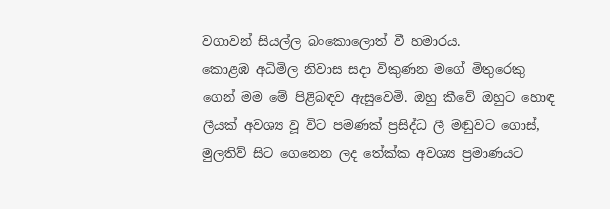වගාවන් සියල්ල බංකොලොත් වී හමාරය.
කොළඹ අධිමිල නිවාස සදා විකුණන මගේ මිතුරෙකු ගෙන් මම මේ පිළිබඳව ඇසුවෙමි. ඔහු කීවේ ඔහුට හොඳ ලීයක් අවශ්‍ය වූ විට පමණක් ප්‍රසිද්ධ ලී මඬුවට ගොස්, මුලතිව් සිට ගෙනෙන ලද තේක්ක අවශ්‍ය ප්‍රමාණයට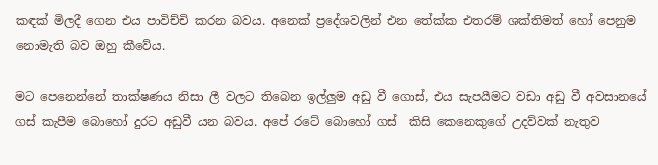කඳක් මිලදී ගෙන එය පාවිච්චි කරන බවය. අනෙක් ප්‍රදේශවලින් එන තේක්ක එතරම් ශක්තිමත් හෝ පෙනුම නොමැති බව ඔහු කීවේය.

මට පෙනෙන්නේ තාක්ෂණය නිසා ලී වලට තිබෙන ඉල්ලුම අඩු වී ගොස්, එය සැපයීමට වඩා අඩු වී අවසානයේ ගස් කැපීම බොහෝ දුරට අඩුවී යන බවය. අපේ රටේ බොහෝ ගස්  කිසි කෙනෙකුගේ උදව්වක් නැතුව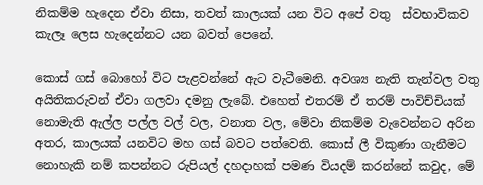නිකම්ම හැදෙන ඒවා නිසා, තවත් කාලයක් යන විට අපේ වතු  ස්වභාවිකව කැලෑ ලෙස හැදෙන්නට යන බවත් පෙනේ.

කොස් ගස් බොහෝ විට පැළවන්නේ ඇට වැටීමෙනි. අවශ්‍ය නැති තැන්වල වතු අයිතිකරුවන් ඒවා ගලවා දමනු ලැබේ. එහෙත් එතරම් ඒ තරම් පාවිච්චියක් නොමැති ඇල්ල පල්ල වල් වල, වනාත වල, මේවා නිකම්ම වැවෙන්නට අරින අතර, කාලයක් යනවිට මහ ගස් බවට පත්වෙති. කොස් ලී විකුණා ගැනීමට නොහැකි නම් කපන්නට රුපියල් දහදාහක් පමණ වියදම් කරන්නේ කවුද, මේ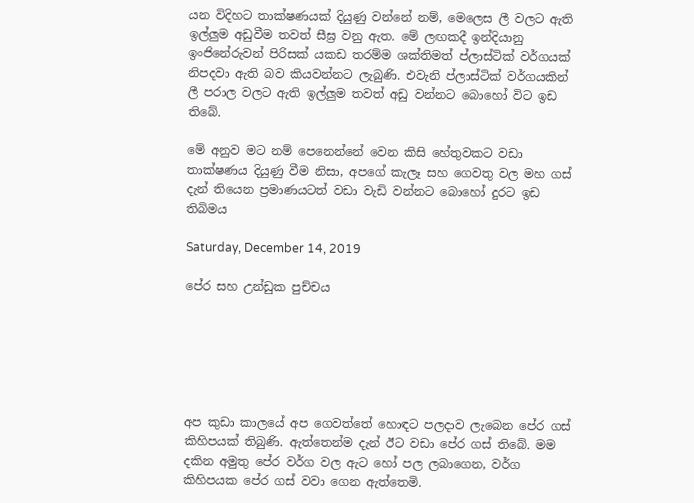යන විදිහට තාක්ෂණයක් දියුණු වන්නේ නම්, මෙලෙස ලී වලට ඇති ඉල්ලුම අඩුවීම තවත් සීඝ්‍ර වනු ඇත. මේ ලඟකදී ඉන්දියානු ඉංජිනේරුවන් පිරිසක් යකඩ තරම්ම ශක්තිමත් ප්ලාස්ටික් වර්ගයක් නිපදවා ඇති බව කියවන්නට ලැබුණි. එවැනි ප්ලාස්ටික් වර්ගයකින් ලී පරාල වලට ඇති ඉල්ලුම තවත් අඩු වන්නට බොහෝ විට ඉඩ තිබේ.

මේ අනුව මට නම් පෙනෙන්නේ වෙන කිසි හේතුවකට වඩා තාක්ෂණය දියුණු වීම නිසා, අපගේ කැලෑ සහ ගෙවතු වල මහ ගස් දැන් තියෙන ප්‍රමාණයටත් වඩා වැඩි වන්නට බොහෝ දුරට ඉඩ තිබිමය

Saturday, December 14, 2019

පේර සහ උන්ඩුක පුච්චය






අප කුඩා කාලයේ අප ගෙවත්තේ හොඳට පලදාව ලැබෙන පේර ගස් කිහිපයක් තිබුණි. ඇත්තෙන්ම දැන් ඊට වඩා පේර ගස් තිබේ. මම දකින අමුතු පේර වර්ග වල ඇට හෝ පල ලබාගෙන, වර්ග කිහිපයක පේර ගස් වවා ගෙන ඇත්තෙමි.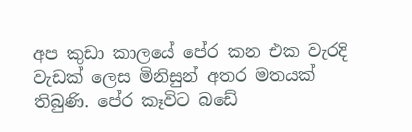අප කුඩා කාලයේ පේර කන එක වැරදි වැඩක් ලෙස මිනිසුන් අතර මතයක් තිබුණි. පේර කෑවිට බඩේ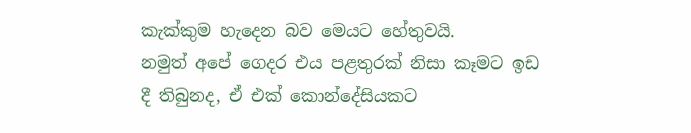කැක්කුම හැදෙන බව මෙයට හේතුවයි.
නමුත් අපේ ගෙදර එය පළතුරක් නිසා කෑමට ඉඩ දී තිබුනද, ඒ එක් කොන්දේසියකට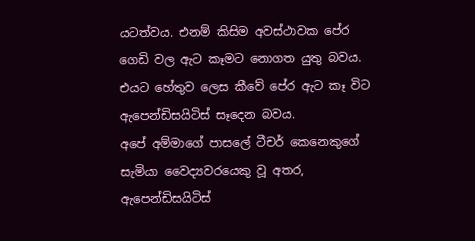යටත්වය. එනම් කිසිම අවස්ථාවක පේර ගෙඩි වල ඇට කෑමට නොගත යුතු බවය. එයට හේතුව ලෙස කීවේ පේර ඇට කෑ විට ඇපෙන්ඩිසයිටිස් සෑදෙන බවය.
අපේ අම්මාගේ පාසලේ ටීචර් කෙනෙකුගේ සැමියා වෛද්‍යවරයෙකු වූ අතර, ඇපෙන්ඩිසයිටිස්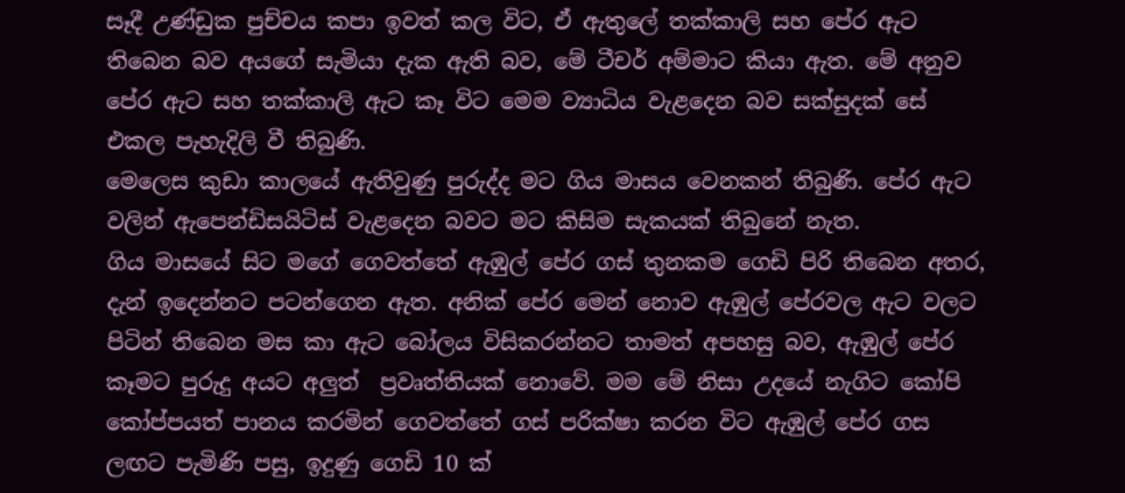සෑදී උණ්ඩුක පුච්චය කපා ඉවත් කල විට, ඒ ඇතුලේ තක්කාලි සහ පේර ඇට තිබෙන බව අයගේ සැමියා දැක ඇති බව, මේ ටීචර් අම්මාට කියා ඇත. මේ අනුව පේර ඇට සහ තක්කාලි ඇට කෑ විට මෙම ව්‍යාධිය වැළදෙන බව සක්සුදක් සේ එකල පැහැදිලි වී තිබුණි.
මෙලෙස කුඩා කාලයේ ඇතිවුණු පුරුද්ද මට ගිය මාසය වෙනකන් තිබුණි. පේර ඇට වලින් ඇපෙන්ඩිසයිටිස් වැළදෙන බවට මට කිසිම සැකයක් තිබුනේ නැත.
ගිය මාසයේ සිට මගේ ගෙවත්තේ ඇඹුල් පේර ගස් තුනකම ගෙඩි පිරි තිබෙන අතර, දැන් ඉදෙන්නට පටන්ගෙන ඇත. අනික් පේර මෙන් නොව ඇඹුල් පේරවල ඇට වලට පිටින් තිබෙන මස කා ඇට බෝලය විසිකරන්නට තාමත් අපහසු බව, ඇඹුල් පේර කෑමට පුරුදු අයට අලුත්  ප්‍රවෘත්තියක් නොවේ. මම මේ නිසා උදයේ නැගිට කෝපි කෝප්පයත් පානය කරමින් ගෙවත්තේ ගස් පරික්ෂා කරන විට ඇඹුල් පේර ගස ලඟට පැමිණි පසු, ඉදුණු ගෙඩි 10 ක්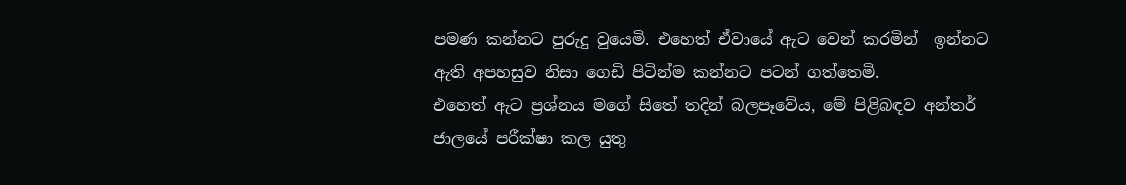පමණ කන්නට පුරුදු වුයෙමි. එහෙත් ඒවායේ ඇට වෙන් කරමින්  ඉන්නට ඇති අපහසුව නිසා ගෙඩි පිටින්ම කන්නට පටන් ගත්තෙමි.
එහෙත් ඇට ප්‍රශ්නය මගේ සිතේ තදින් බලපෑවේය, මේ පිළිබඳව අන්තර් ජාලයේ පරීක්ෂා කල යුතු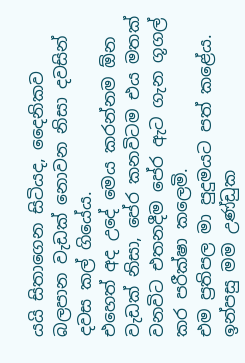යයි සිතාගෙන සිටියද, දෛනිකව බලපාන වැඩක් නොවන නිසා දවසින් දවස කල් ගියේය.
එහෙත් අද උදේ මෙය කරන්නම ඕන වැඩක් නිසා, පේර කනවිටම එය මතක් වනවිට එතනදීම පේර ඇට ගැන ගූගල් කර පරීක්ෂා කලෙමි.
එම ප්‍රතිපල මා පුදුමයට පත් කළේය. ඉන්පසු මම උණ්ඩුක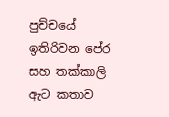පුච්චයේ ඉතිරිවන පේර සහ තක්කාලි ඇට කතාව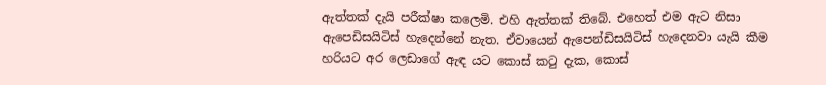ඇත්තක් දැයි පරීක්ෂා කලෙමි. එහි ඇත්තක් තිබේ. එහෙත් එම ඇට නිසා ඇපෙඩිසයිටිස් හැදෙන්නේ නැත. ඒවායෙන් ඇපෙන්ඩිසයිටිස් හැදෙනවා යැයි කීම හරියට අර ලෙඩාගේ ඇඳ යට කොස් කටු දැක, කොස්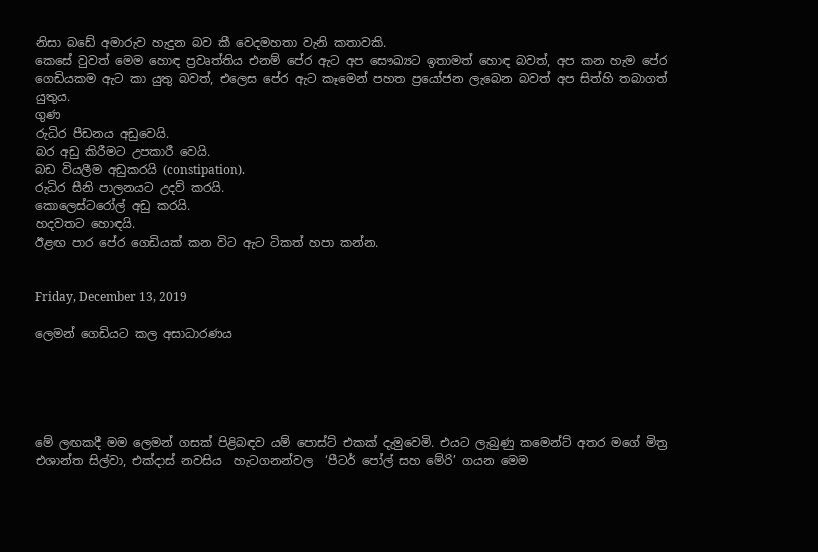නිසා බඩේ අමාරුව හැදුන බව කී වෙදමහතා වැනි කතාවකි.
කෙසේ වුවත් මෙම හොඳ ප්‍රවෘත්තිය එනම් පේර ඇට අප සෞඛ්‍යට ඉතාමත් හොඳ බවත්, අප කන හැම පේර ගෙඩියකම ඇට කා යුතු බවත්, එලෙස පේර ඇට කෑමෙන් පහත ප්‍රයෝජන ලැබෙන බවත් අප සිත්හි තබාගත් යුතුය.
ගුණ
රුධිර පීඩනය අඩුවෙයි.
බර අඩු කිරීමට උපකාරී වෙයි.
බඩ වියලීම අඩුකරයි (constipation).
රුධිර සීනි පාලනයට උදව් කරයි.
කොලෙස්ටරෝල් අඩු කරයි.
හදවතට හොඳයි.
ඊළඟ පාර පේර ගෙඩියක් කන විට ඇට ටිකත් හපා කන්න.


Friday, December 13, 2019

ලෙමන් ගෙඩියට කල අසාධාරණය





මේ ලඟකදී මම ලෙමන් ගසක් පිළිබඳව යම් පොස්ට් එකක් දැමුවෙමි. එයට ලැබුණු කමෙන්ට් අතර මගේ මිත්‍ර එශාන්ත සිල්වා, එක්දාස් නවසිය  හැටගනන්වල  ‘පීටර් පෝල් සහ මේරි’ ගයන මෙම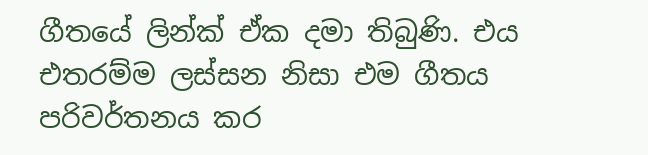ගීතයේ ලින්ක් ඒක දමා තිබුණි. එය එතරම්ම ලස්සන නිසා එම ගීතය පරිවර්තනය කර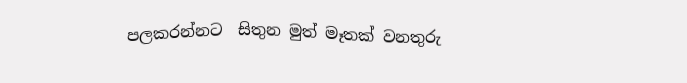පලකරන්නට  සිතුන මුත් මෑතක් වනතුරු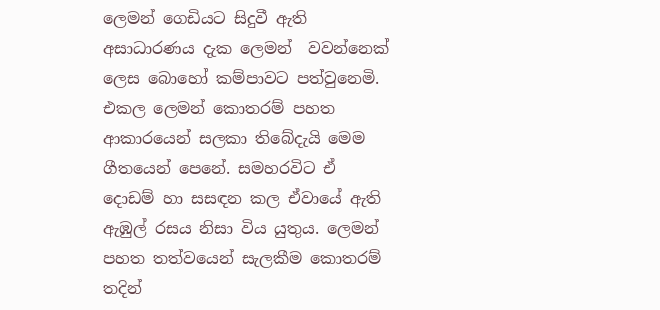ලෙමන් ගෙඩියට සිදුවී ඇති අසාධාරණය දැක ලෙමන්  වවන්නෙක් ලෙස බොහෝ කම්පාවට පත්වුනෙමි.
එකල ලෙමන් කොතරම් පහත ආකාරයෙන් සලකා තිබේදැයි මෙම ගීතයෙන් පෙනේ. සමහරවිට ඒ දොඩම් හා සසඳන කල ඒවායේ ඇති ඇඹුල් රසය නිසා විය යුතුය. ලෙමන් පහත තත්වයෙන් සැලකීම කොතරම් තදින්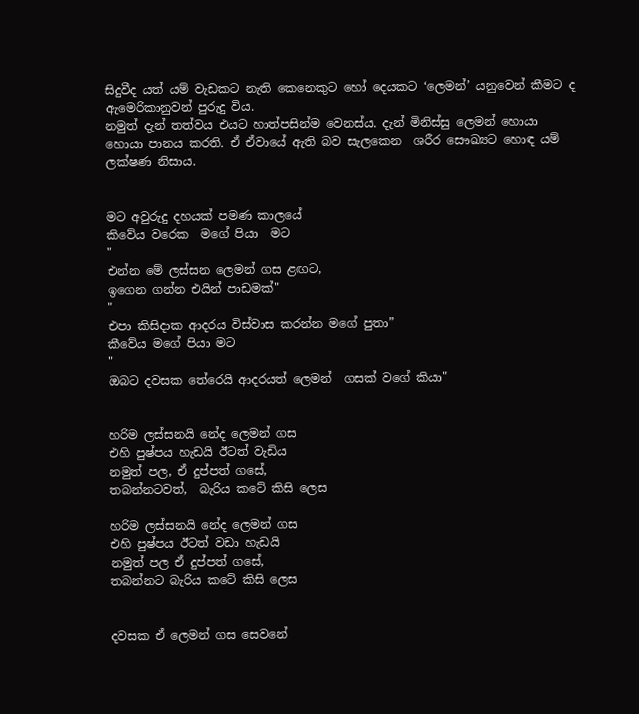සිදුවීද යත් යම් වැඩකට නැති කෙනෙකුට හෝ දෙයකට ‘ලෙමන්’ යනුවෙන් කීමට ද ඇමෙරිකානුවන් පුරුදු විය.
නමුත් දැන් තත්වය එයට හාත්පසින්ම වෙනස්ය. දැන් මිනිස්සු ලෙමන් හොයා හොයා පානය කරති. ඒ ඒවායේ ඇති බව සැලකෙන  ශරීර සෞඛ්‍යට හොඳ යම් ලක්ෂණ නිසාය.


මට අවුරුදු දහයක් පමණ කාලයේ
කිවේය වරෙක  මගේ පියා  මට
"
එන්න මේ ලස්සන ලෙමන් ගස ළඟට,
ඉගෙන ගන්න එයින් පාඩමක්"
"
එපා කිසිදාක ආදරය විස්වාස කරන්න මගේ පුතා”
කීවේය මගේ පියා මට
"
ඔබට දවසක තේරෙයි ආදරයත් ලෙමන්  ගසක් වගේ කියා"


හරිම ලස්සනයි නේද ලෙමන් ගස
එහි පුෂ්පය හැඩයි ඊටත් වැඩිය
නමුත් පල, ඒ දුප්පත් ගසේ,
තබන්නටවත්,  බැරිය කටේ කිසි ලෙස

හරිම ලස්සනයි නේද ලෙමන් ගස
එහි පුෂ්පය ඊටත් වඩා හැඩයි
නමුත් පල ඒ දුප්පත් ගසේ,
තබන්නට බැරිය කටේ කිසි ලෙස


දවසක ඒ ලෙමන් ගස සෙවනේ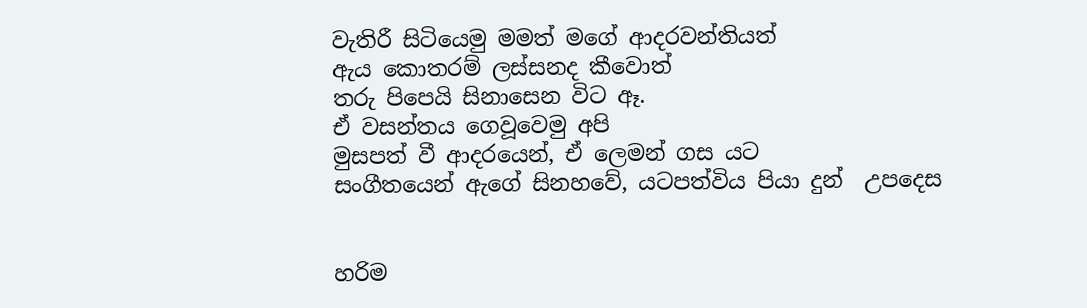වැතිරී සිටියෙමු මමත් මගේ ආදරවන්තියත්
ඇය කොතරම් ලස්සනද කීවොත්
තරු පිපෙයි සිනාසෙන විට ඈ.
ඒ වසන්තය ගෙවූවෙමු අපි
මුසපත් වී ආදරයෙන්, ඒ ලෙමන් ගස යට
සංගීතයෙන් ඇගේ සිනහවේ, යටපත්විය පියා දුන්  උපදෙස


හරිම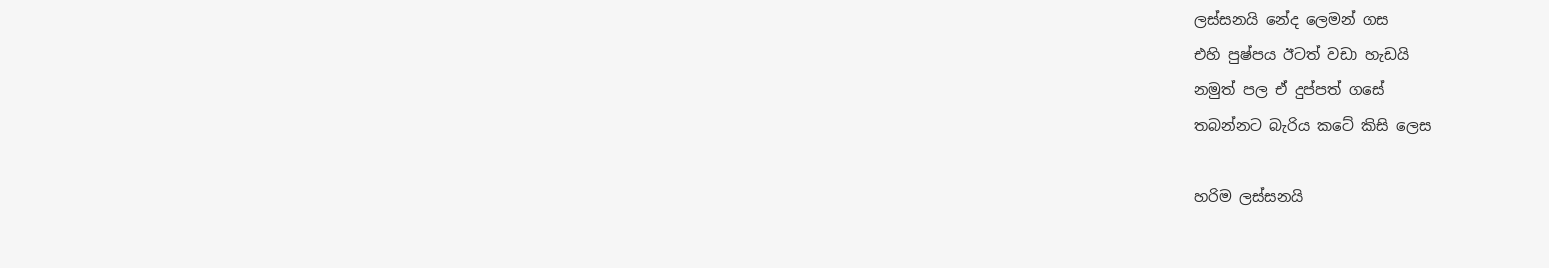ලස්සනයි නේද ලෙමන් ගස
එහි පුෂ්පය ඊටත් වඩා හැඩයි
නමුත් පල ඒ දුප්පත් ගසේ
තබන්නට බැරිය කටේ කිසි ලෙස

හරිම ලස්සනයි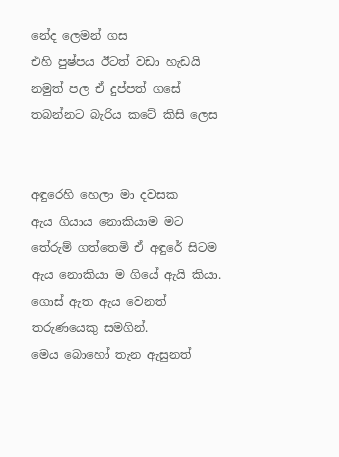නේද ලෙමන් ගස
එහි පුෂ්පය ඊටත් වඩා හැඩයි
නමුත් පල ඒ දුප්පත් ගසේ
තබන්නට බැරිය කටේ කිසි ලෙස


අඳුරෙහි හෙලා මා දවසක
ඇය ගියාය නොකියාම මට
තේරුම් ගත්තෙමි ඒ අඳුරේ සිටම
ඇය නොකියා ම ගියේ ඇයි කියා.
ගොස් ඇත ඇය වෙනත් තරුණයෙකු සමගින්.
මෙය බොහෝ තැන ඇසුනත්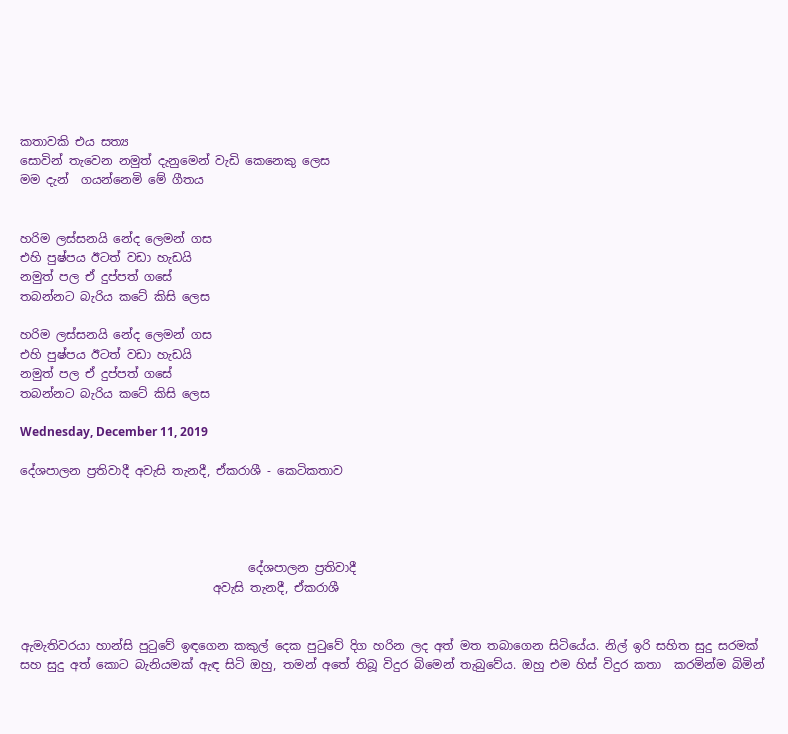කතාවකි එය සත්‍ය
සොවින් තැවෙන නමුත් දැනුමෙන් වැඩි කෙනෙකු ලෙස
මම දැන්  ගයන්නෙමි මේ ගීතය


හරිම ලස්සනයි නේද ලෙමන් ගස
එහි පුෂ්පය ඊටත් වඩා හැඩයි
නමුත් පල ඒ දුප්පත් ගසේ
තබන්නට බැරිය කටේ කිසි ලෙස

හරිම ලස්සනයි නේද ලෙමන් ගස
එහි පුෂ්පය ඊටත් වඩා හැඩයි
නමුත් පල ඒ දුප්පත් ගසේ
තබන්නට බැරිය කටේ කිසි ලෙස

Wednesday, December 11, 2019

දේශපාලන ප්‍රතිවාදී අවැසි තැනදී, ඒකරාශී - කෙටිකතාව




                                      දේශපාලන ප්‍රතිවාදී
                                අවැසි තැනදී, ඒකරාශී


ඇමැතිවරයා හාන්සි පුටුවේ ඉඳගෙන කකුල් දෙක පුටුවේ දිග හරින ලද අත් මත තබාගෙන සිටියේය. නිල් ඉරි සහිත සුදු සරමක් සහ සුදු අත් කොට බැනියමක් ඇඳ සිටි ඔහු, තමන් අතේ තිබූ විදුර බිමෙන් තැබුවේය. ඔහු එම හිස් විදුර කතා  කරමින්ම බිමින්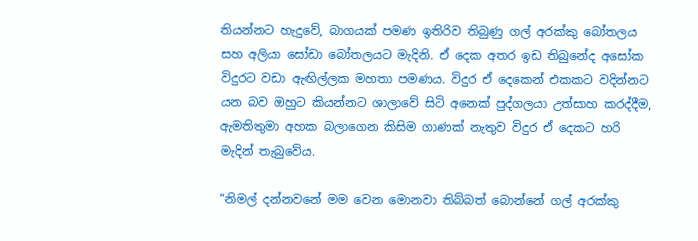තියන්නට හැදුවේ, බාගයක් පමණ ඉතිරිව තිබුණු ගල් අරක්කු බෝතලය සහ අලියා සෝඩා බෝතලයට මැදිනි. ඒ දෙක අතර ඉඩ තිබුනේද අසෝක විදුරට වඩා ඇඟිල්ලක මහතා පමණය. විදුර ඒ දෙකෙන් එකකට වදින්නට යන බව ඔහුට කියන්නට ශාලාවේ සිටි අනෙක් පුද්ගලයා උත්සාහ කරද්දීම, ඇමතිතුමා අහක බලාගෙන කිසිම ගාණක් නැතුව විදුර ඒ දෙකට හරි මැදින් තැබුවේය.

“නිමල් දන්නවනේ මම වෙන මොනවා තිබ්බත් බොන්නේ ගල් අරක්කු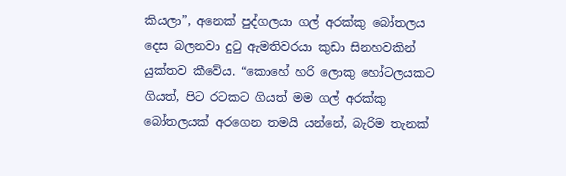කියලා”, අනෙක් පුද්ගලයා ගල් අරක්කු බෝතලය දෙස බලනවා දුටු ඇමතිවරයා කුඩා සිනහවකින් යුක්තව කීවේය. “කොහේ හරි ලොකු හෝටලයකට ගියත්, පිට රටකට ගියත් මම ගල් අරක්කු බෝතලයක් අරගෙන තමයි යන්නේ, බැරිම තැනක්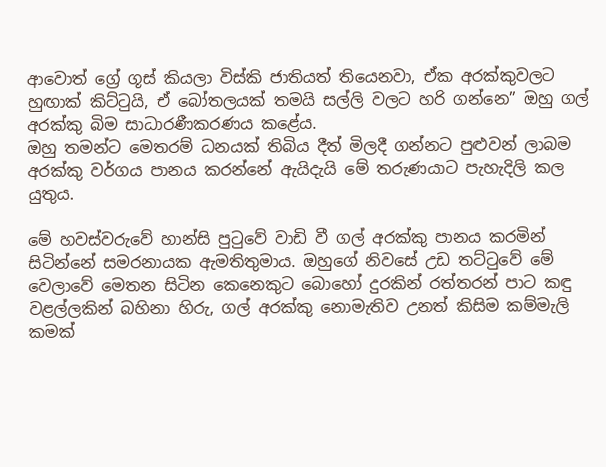ආවොත් ග්‍රේ ගූස් කියලා විස්කි ජාතියත් තියෙනවා, ඒක අරක්කුවලට හුඟාක් කිට්ටුයි, ඒ බෝතලයක් තමයි සල්ලි වලට හරි ගන්නෙ” ඔහු ගල් අරක්කු බිම සාධාරණීකරණය කළේය.
ඔහු තමන්ට මෙතරම් ධනයක් තිබිය දීත් මිලදී ගන්නට පුළුවන් ලාබම අරක්කු වර්ගය පානය කරන්නේ ඇයිදැයි මේ තරුණයාට පැහැදිලි කල යුතුය.

මේ හවස්වරුවේ හාන්සි පුටුවේ වාඩි වී ගල් අරක්කු පානය කරමින් සිටින්නේ සමරනායක ඇමතිතුමාය. ඔහුගේ නිවසේ උඩ තට්ටුවේ මේ වෙලාවේ මෙතන සිටින කෙනෙකුට බොහෝ දුරකින් රත්තරන් පාට කඳු වළල්ලකින් බහිනා හිරු, ගල් අරක්කු නොමැතිව උනත් කිසිම කම්මැලි කමක්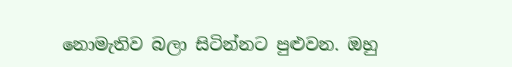නොමැතිව බලා සිටින්නට පුළුවන. ඔහු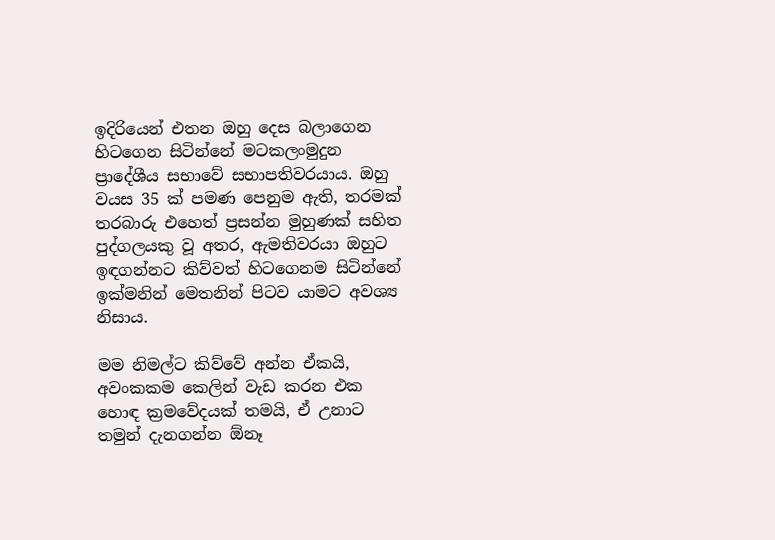ඉදිරියෙන් එතන ඔහු දෙස බලාගෙන හිටගෙන සිටින්නේ මටකලංමුදුන ප්‍රාදේශීය සභාවේ සභාපතිවරයාය. ඔහු වයස 35 ක් පමණ පෙනුම ඇති, තරමක් තරබාරු එහෙත් ප්‍රසන්න මුහුණක් සහිත පුද්ගලයකු වූ අතර, ඇමතිවරයා ඔහුට ඉඳගන්නට කිව්වත් හිටගෙනම සිටින්නේ ඉක්මනින් මෙතනින් පිටව යාමට අවශ්‍ය නිසාය.

මම නිමල්ට කිව්වේ අන්න ඒකයි, අවංකකම කෙලින් වැඩ කරන එක හොඳ ක්‍රමවේදයක් තමයි, ඒ උනාට තමුන් දැනගන්න ඕනෑ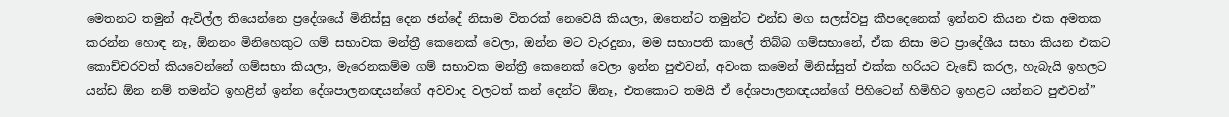මෙතනට තමුන් ඇවිල්ල තියෙන්නෙ ප්‍රදේශයේ මිනිස්සු දෙන ඡන්දේ නිසාම විතරක් නෙවෙයි කියලා, ඔතෙන්ට තමුන්ට එන්ඩ මග සලස්වපු කීපදෙනෙක් ඉන්නව කියන එක අමතක කරන්න හොඳ නෑ, ඕනනං මිනිහෙකුට ගම් සභාවක මන්ත්‍රී කෙනෙක් වෙලා, ඔන්න මට වැරදුනා, මම සභාපති කාලේ තිබ්බ ගම්සභානේ, ඒක නිසා මට ප්‍රාදේශීය සභා කියන එකට කොච්චරවත් කියවෙන්නේ ගම්සභා කියලා, මැරෙනකම්ම ගම් සභාවක මන්ත්‍රී කෙනෙක් වෙලා ඉන්න පුළුවන්, අවංක කමෙන් මිනිස්සුත් එක්ක හරියට වැඩේ කරල, හැබැයි ඉහලට යන්ඩ ඕන නම් තමන්ට ඉහළින් ඉන්න දේශපාලනඥයන්ගේ අවවාද වලටත් කන් දෙන්ට ඕනෑ, එතකොට තමයි ඒ දේශපාලනඥයන්ගේ පිහිටෙන් හිමිහිට ඉහළට යන්නට පුළුවන්”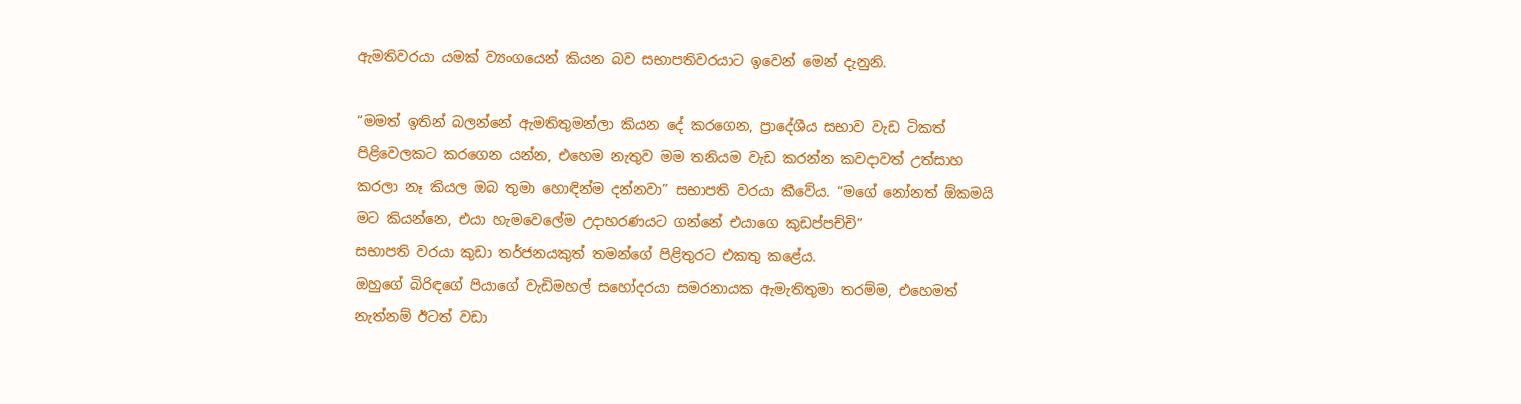ඇමතිවරයා යමක් ව්‍යංගයෙන් කියන බව සභාපතිවරයාට ඉවෙන් මෙන් දැනුනි.

“මමත් ඉතින් බලන්නේ ඇමතිතුමන්ලා කියන දේ කරගෙන, ප්‍රාදේශීය සභාව වැඩ ටිකත් පිළිවෙලකට කරගෙන යන්න, එහෙම නැතුව මම තනියම වැඩ කරන්න කවදාවත් උත්සාහ කරලා නෑ කියල ඔබ තුමා හොඳින්ම දන්නවා” සභාපති වරයා කීවේය. “මගේ නෝනත් ඕකමයි මට කියන්නෙ, එයා හැමවෙලේම උදාහරණයට ගන්නේ එයාගෙ කුඩප්පච්චි”
සභාපති වරයා කුඩා තර්ජනයකුත් තමන්ගේ පිළිතුරට එකතු කළේය.
ඔහුගේ බිරිඳගේ පියාගේ වැඩිමහල් සහෝදරයා සමරනායක ඇමැතිතුමා තරම්ම, එහෙමත් නැත්නම් ඊටත් වඩා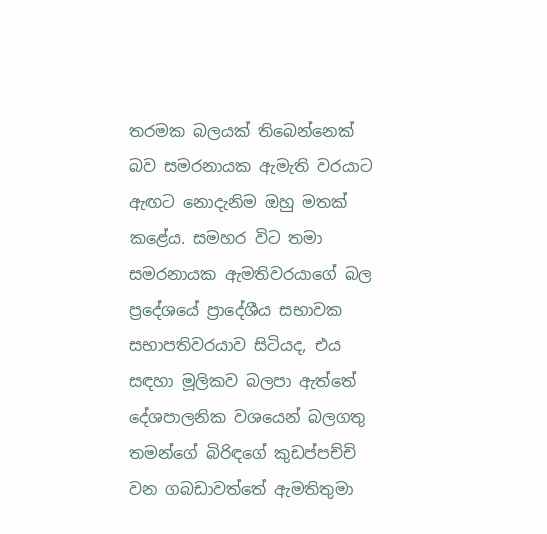තරමක බලයක් තිබෙන්නෙක් බව සමරනායක ඇමැති වරයාට ඇඟට නොදැනිම ඔහු මතක් කළේය. සමහර විට තමා සමරනායක ඇමතිවරයාගේ බල ප්‍රදේශයේ ප්‍රාදේශීය සභාවක සභාපතිවරයාව සිටියද, එය සඳහා මූලිකව බලපා ඇත්තේ දේශපාලනික වශයෙන් බලගතු තමන්ගේ බිරිඳගේ කුඩප්පච්චි වන ගබඩාවත්තේ ඇමතිතුමා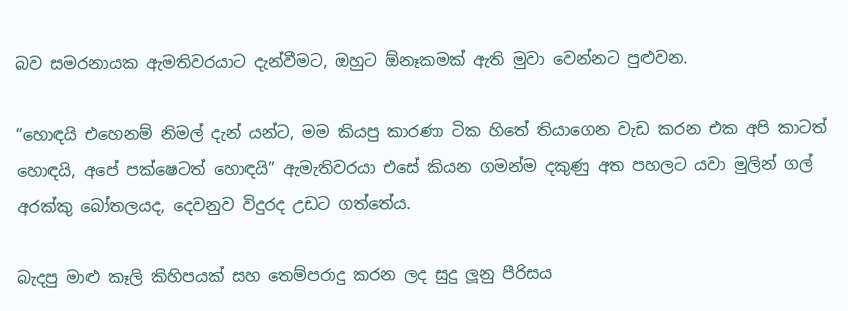බව සමරනායක ඇමතිවරයාට දැන්වීමට, ඔහුට ඕනෑකමක් ඇති මුවා වෙන්නට පුළුවන.

“හොඳයි එහෙනම් නිමල් දැන් යන්ට, මම කියපු කාරණා ටික හිතේ තියාගෙන වැඩ කරන එක අපි කාටත් හොඳයි, අපේ පක්ෂෙටත් හොඳයි” ඇමැතිවරයා එසේ කියන ගමන්ම දකුණු අත පහලට යවා මුලින් ගල් අරක්කු බෝතලයද, දෙවනුව විදුරද උඩට ගත්තේය.

බැදපු මාළු කෑලි කිහිපයක් සහ තෙම්පරාදු කරන ලද සුදු ලූනු පීරිසය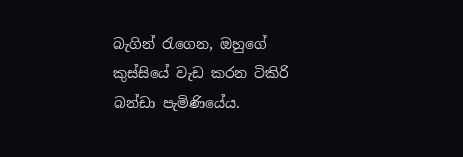බැගින් රැගෙන, ඔහුගේ කුස්සියේ වැඩ කරන ටිකිරි බන්ඩා පැමිණියේය.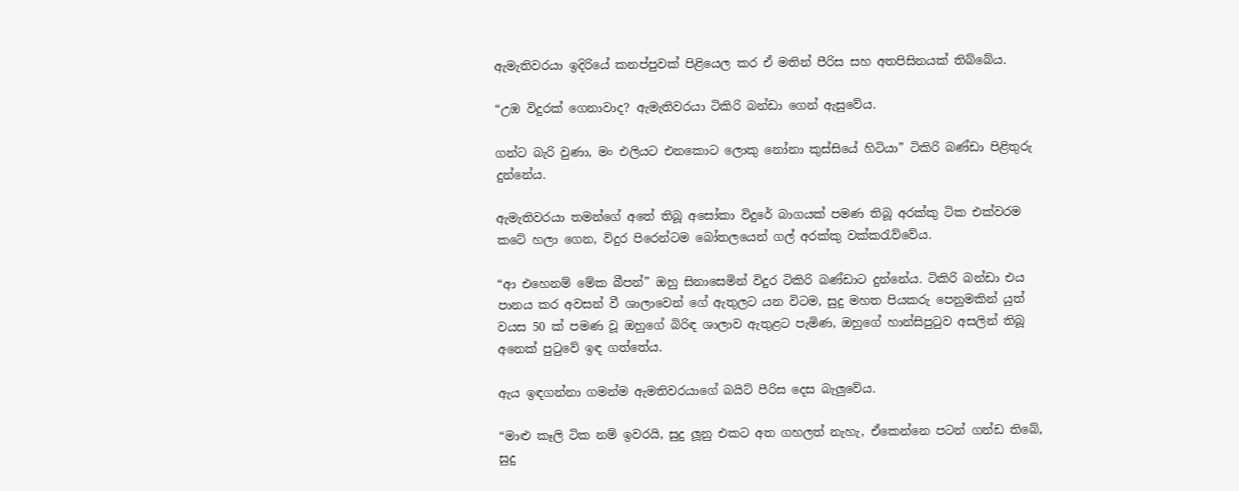ඇමැතිවරයා ඉදිරියේ කනප්පුවක් පිළියෙල කර ඒ මතින් පීරිස සහ අතපිසිනයක් තිබ්බේය.

“උඹ විදුරක් ගෙනාවාද? ඇමැතිවරයා ටිකිරි බන්ඩා ගෙන් ඇසුවේය.

ගන්ට බැරි වුණා, මං එලියට එනකොට ලොකු නෝනා කුස්සියේ හිටියා” ටිකිරි බණ්ඩා පිළිතුරු දුන්නේය.

ඇමැතිවරයා තමන්ගේ අතේ තිබූ අසෝකා විදුරේ බාගයක් පමණ තිබූ අරක්කු ටික එක්වරම කටේ හලා ගෙන, විදුර පිරෙන්ටම බෝතලයෙන් ගල් අරක්කු වක්කරැව්වේය.

“ආ එහෙනම් මේක බීපන්” ඔහු සිනාසෙමින් විදුර ටිකිරි බණ්ඩාට දුන්නේය. ටිකිරි බන්ඩා එය පානය කර අවසන් වී ශාලාවෙන් ගේ ඇතුලට යන විටම, සුදු මහත පියකරු පෙනුමකින් යුත් වයස 50 ක් පමණ වූ ඔහුගේ බිරිඳ ශාලාව ඇතුළට පැමිණ, ඔහුගේ හාන්සිපුටුව අසලින් තිබූ අනෙක් පුටුවේ ඉඳ ගත්තේය.

ඇය ඉඳගන්නා ගමන්ම ඇමතිවරයාගේ බයිට් පීරිස දෙස බැලුවේය.

“මාළු කෑලි ටික නම් ඉවරයි, සුදු ලූනු එකට අත ගහලත් නැහැ, ඒකෙන්නෙ පටන් ගන්ඩ තිබේ, සුදු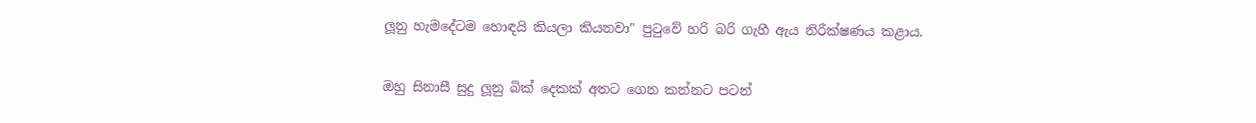ලූනු හැමදේටම හොඳයි කියලා කියනවා" පුටුවේ හරි බරි ගැහී ඇය නිරීක්ෂණය කළාය.

ඔහු සිනාසී සුදු ලූනු බික් දෙකක් අතට ගෙන කන්නට පටන්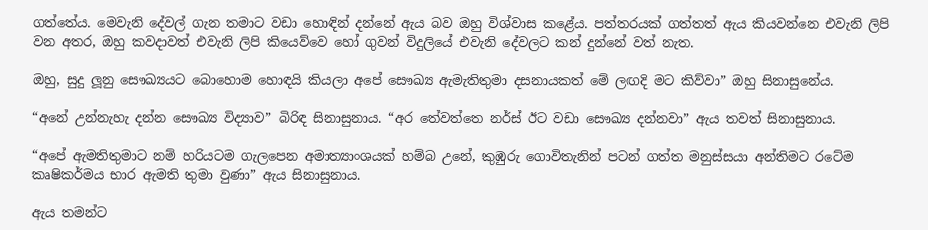ගත්තේය. මෙවැනි දේවල් ගැන තමාට වඩා හොඳින් දන්නේ ඇය බව ඔහු විශ්වාස කළේය. පත්තරයක් ගත්තත් ඇය කියවන්නෙ එවැනි ලිපි වන අතර, ඔහු කවදාවත් එවැනි ලිපි කියෙව්වෙ හෝ ගුවන් විදුලියේ එවැනි දේවලට කන් දුන්නේ වත් නැත.

ඔහු, සුදු ලූනු සෞඛ්‍යයට බොහොම හොඳයි කියලා අපේ සෞඛ්‍ය ඇමැතිතුමා දසනායකත් මේ ලඟදි මට කිව්වා” ඔහු සිනාසුනේය.

“අනේ උන්නැහැ දන්න සෞඛ්‍ය විද්‍යාව” බිරිඳ සිනාසුනාය. “අර තේවත්තෙ නර්ස් ඊට වඩා සෞඛ්‍ය දන්නවා” ඇය තවත් සිනාසුනාය.

“අපේ ඇමතිතුමාට නම් හරියටම ගැලපෙන අමාත්‍යාංශයක් හම්බ උනේ, කුඹුරු ගොවිතැනින් පටන් ගත්ත මනුස්සයා අන්තිමට රටේම කෘෂිකර්මය භාර ඇමති තුමා වුණා” ඇය සිනාසුනාය.

ඇය තමන්ට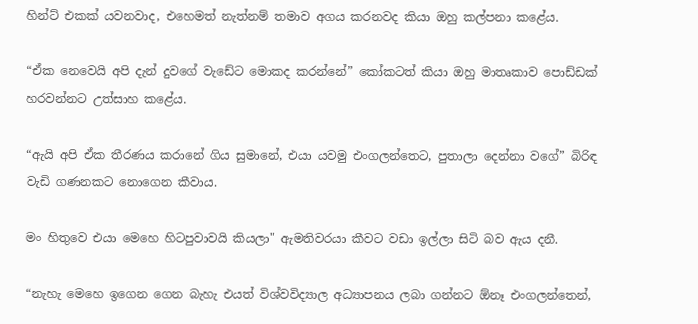හින්ට් එකක් යවනවාද, එහෙමත් නැත්නම් තමාව අගය කරනවද කියා ඔහු කල්පනා කළේය.

“ඒක නෙවෙයි අපි දැන් දුවගේ වැඩේට මොකද කරන්නේ” කෝකටත් කියා ඔහු මාතෘකාව පොඩ්ඩක් හරවන්නට උත්සාහ කළේය.

“ඇයි අපි ඒක තීරණය කරානේ ගිය සුමානේ, එයා යවමු එංගලන්තෙට, පුතාලා දෙන්නා වගේ” බිරිඳ වැඩි ගණනකට නොගෙන කීවාය.

මං හිතුවෙ එයා මෙහෙ හිටපුවාවයි කියලා" ඇමතිවරයා කීවට වඩා ඉල්ලා සිටි බව ඇය දනී.

“නැහැ මෙහෙ ඉගෙන ගෙන බැහැ එයත් විශ්වවිද්‍යාල අධ්‍යාපනය ලබා ගන්නට ඕනෑ එංගලන්තෙන්,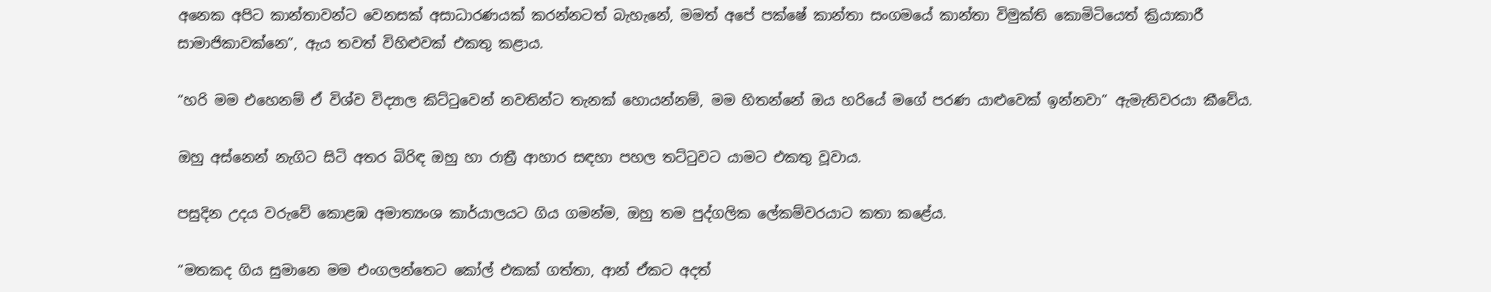අනෙක අපිට කාන්තාවන්ට වෙනසක් අසාධාරණයක් කරන්නටත් බැහැනේ, මමත් අපේ පක්ෂේ කාන්තා සංගමයේ කාන්තා විමුක්ති කොමිටියෙත් ක්‍රියාකාරී සාමාජිකාවක්නෙ”, ඇය තවත් විහිළුවක් එකතු කළාය.

“හරි මම එහෙනම් ඒ විශ්ව විද්‍යාල කිට්ටුවෙන් නවතින්ට තැනක් හොයන්නම්, මම හිතන්නේ ඔය හරියේ මගේ පරණ යාළුවෙක් ඉන්නවා” ඇමැතිවරයා කීවේය.

ඔහු අස්නෙන් නැගිට සිටි අතර බිරිඳ ඔහු හා රාත්‍රී ආහාර සඳහා පහල තට්ටුවට යාමට එකතු වූවාය.

පසුදින උදය වරුවේ කොළඹ අමාත්‍යංශ කාර්යාලයට ගිය ගමන්ම, ඔහු තම පුද්ගලික ලේකම්වරයාට කතා කළේය.

“මතකද ගිය සුමානෙ මම එංගලන්තෙට කෝල් එකක් ගත්තා, ආන් ඒකට අදත්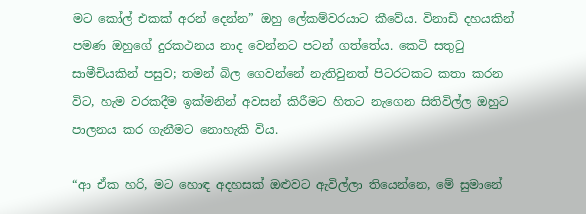මට කෝල් එකක් අරන් දෙන්න” ඔහු ලේකම්වරයාට කීවේය. විනාඩි දහයකින් පමණ ඔහුගේ දුරකථනය නාද වෙන්නට පටන් ගත්තේය. කෙටි සතුටු සාමීචියකින් පසුව; තමන් බිල ගෙවන්නේ නැතිවුනත් පිටරටකට කතා කරන විට, හැම වරකදීම ඉක්මනින් අවසන් කිරීමට හිතට නැගෙන සිතිවිල්ල ඔහුට පාලනය කර ගැනීමට නොහැකි විය.

“ආ ඒක හරි, මට හොඳ අදහසක් ඔළුවට ඇවිල්ලා තියෙන්නෙ, මේ සුමානේ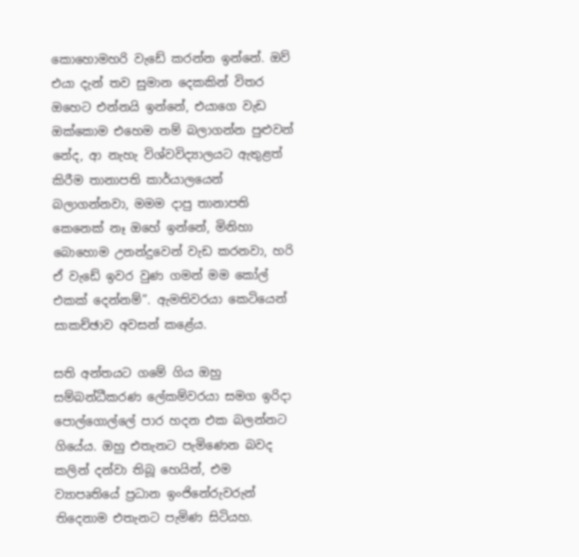කොහොමහරි වැඩේ කරන්න ඉන්නේ. ඔව් එයා දැන් තව සුමාන දෙකකින් විතර ඔහෙට එන්නයි ඉන්නේ, එයාගෙ වැඩ ඔක්කොම එහෙම නම් බලාගන්න පුළුවන් නේද, ආ නැහැ විශ්වවිද්‍යාලයට ඇතුළත් කිරීම තානාපති කාර්යාලයෙන් බලාගන්නවා, මමම දාපු තානාපති කෙනෙක් නෑ ඔහේ ඉන්නේ, මිනිහා බොහොම උනන්දුවෙන් වැඩ කරනවා, හරි ඒ වැඩේ ඉවර වුණ ගමන් මම කෝල් එකක් දෙන්නම්”. ඇමතිවරයා කෙටියෙන් සාකච්ඡාව අවසන් කළේය.

සති අන්තයට ගමේ ගිය ඔහු සම්බන්ධීකරණ ලේකම්වරයා සමග ඉරිදා පොල්ගොල්ලේ පාර හදන එක බලන්නට ගියේය. ඔහු එතැනට පැමිණෙන බවද කලින් දන්වා තිබූ හෙයින්, එම ව්‍යාපෘතියේ ප්‍රධාන ඉංජිනේරුවරුන් තිදෙනාම එතැනට පැමිණ සිටියහ.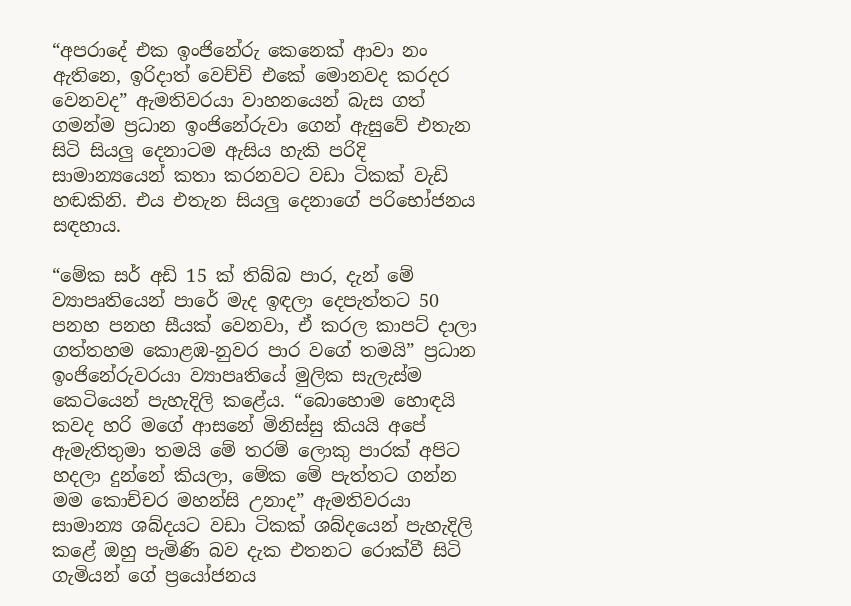“අපරාදේ එක ඉංජිනේරු කෙනෙක් ආවා නං ඇතිනෙ, ඉරිදාත් වෙච්චි එකේ මොනවද කරදර වෙනවද” ඇමතිවරයා වාහනයෙන් බැස ගත් ගමන්ම ප්‍රධාන ඉංජිනේරුවා ගෙන් ඇසුවේ එතැන සිටි සියලු දෙනාටම ඇසිය හැකි පරිදි සාමාන්‍යයෙන් කතා කරනවට වඩා ටිකක් වැඩි හඬකිනි. එය එතැන සියලු දෙනාගේ පරිභෝජනය සඳහාය.

“මේක සර් අඩි 15 ක් තිබ්බ පාර, දැන් මේ ව්‍යාපෘතියෙන් පාරේ මැද ඉඳලා දෙපැත්තට 50 පනහ පනහ සීයක් වෙනවා, ඒ කරල කාපට් දාලා ගත්තහම කොළඹ-නුවර පාර වගේ තමයි” ප්‍රධාන ඉංජිනේරුවරයා ව්‍යාපෘතියේ මුලික සැලැස්ම කෙටියෙන් පැහැදිලි කළේය. “බොහොම හොඳයි කවද හරි මගේ ආසනේ මිනිස්සු කියයි අපේ ඇමැතිතුමා තමයි මේ තරම් ලොකු පාරක් අපිට හදලා දුන්නේ කියලා, මේක මේ පැත්තට ගන්න මම කොච්චර මහන්සි උනාද” ඇමතිවරයා සාමාන්‍ය ශබ්දයට වඩා ටිකක් ශබ්දයෙන් පැහැදිලි කළේ ඔහු පැමිණි බව දැක එතනට රොක්වී සිටි ගැමියන් ගේ ප්‍රයෝජනය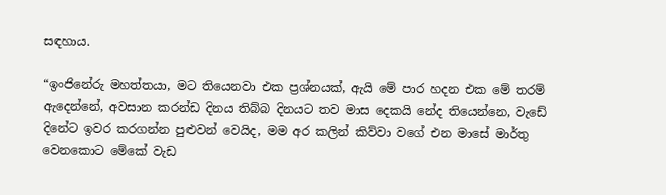සඳහාය.

“ඉංජිනේරු මහත්තයා, මට තියෙනවා එක ප්‍රශ්නයක්, ඇයි මේ පාර හදන එක මේ තරම් ඇදෙන්නේ, අවසාන කරන්ඩ දිනය තිබ්බ දිනයට තව මාස දෙකයි නේද තියෙන්නෙ, වැඩේ දිනේට ඉවර කරගන්න පුළුවන් වෙයිද, මම අර කලින් කිව්වා වගේ එන මාසේ මාර්තු වෙනකොට මේකේ වැඩ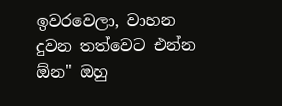ඉවරවෙලා, වාහන දුවන තත්වෙට එන්න ඕන" ඔහු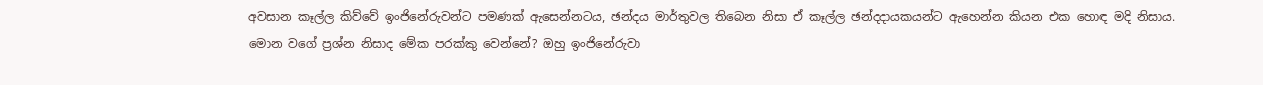අවසාන කෑල්ල කිව්වේ ඉංජිනේරුවන්ට පමණක් ඇසෙන්නටය, ඡන්දය මාර්තුවල තිබෙන නිසා ඒ කෑල්ල ඡන්දදායකයන්ට ඇහෙන්න කියන එක හොඳ මදි නිසාය.
මොන වගේ ප්‍රශ්න නිසාද මේක පරක්කු වෙන්නේ? ඔහු ඉංජිනේරුවා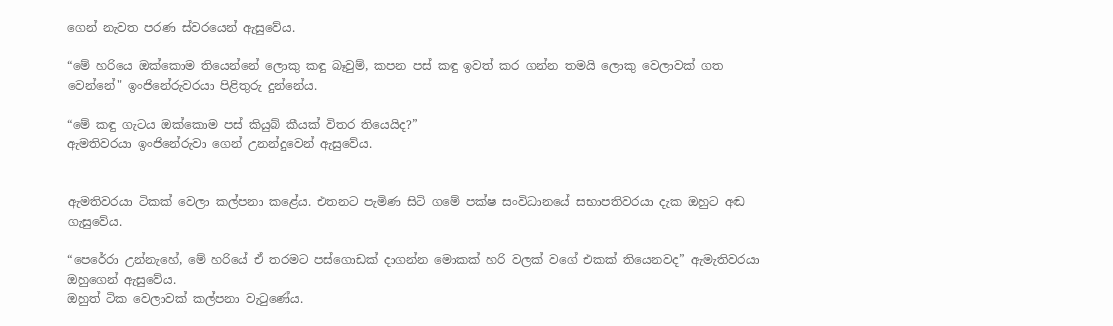ගෙන් නැවත පරණ ස්වරයෙන් ඇසුවේය.

“මේ හරියෙ ඔක්කොම තියෙන්නේ ලොකු කඳු බෑවුම්, කපන පස් කඳු ඉවත් ක‍ර ගන්න තමයි ලොකු වෙලාවක් ගත වෙන්නේ" ඉංජිනේරුවරයා පිළිතුරු දුන්නේය.

“මේ කඳු ගැටය ඔක්කොම පස් කියුබ් කීයක් විතර තියෙයිද?”
ඇමතිවරයා ඉංජිනේරුවා ගෙන් උනන්දුවෙන් ඇසුවේය.


ඇමතිවරයා ටිකක් වෙලා කල්පනා කළේය. එතනට පැමිණ සිටි ගමේ පක්ෂ සංවිධානයේ සභාපතිවරයා දැක ඔහුට අඬ ගැසුවේය.

“පෙරේරා උන්නැහේ, මේ හරියේ ඒ තරමට පස්ගොඩක් දාගන්න මොකක් හරි වලක් වගේ එකක් තියෙනවද” ඇමැතිවරයා ඔහුගෙන් ඇසුවේය.
ඔහුත් ටික වෙලාවක් කල්පනා වැටුණේය.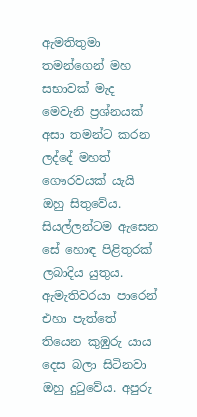ඇමතිතුමා තමන්ගෙන් මහ සභාවක් මැද මෙවැනි ප්‍රශ්නයක් අසා තමන්ට කරන ලද්දේ මහත් ගෞරවයක් යැයි ඔහු සිතුවේය. සියල්ලන්ටම ඇසෙන සේ හොඳ පිළිතුරක් ලබාදිය යුතුය. ඇමැතිවරයා පාරෙන් එහා පැත්තේ තියෙන කුඹුරු යාය දෙස බලා සිටිනවා ඔහු දුටුවේය. අපුරු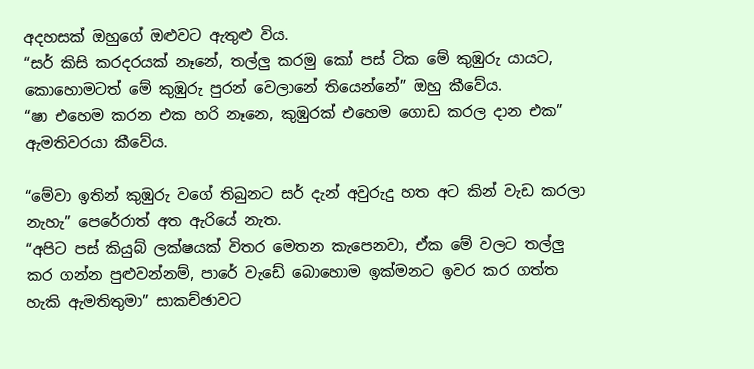අදහසක් ඔහුගේ ඔළුවට ඇතුළු විය.
“සර් කිසි කරදරයක් නෑනේ, තල්ලු කරමු කෝ පස් ටික මේ කුඹුරු යායට, කොහොමටත් මේ කුඹුරු පුරන් වෙලානේ තියෙන්නේ” ඔහු කීවේය.
“ෂා එහෙම කරන එක හරි නෑනෙ, කුඹුරක් එහෙම ගොඩ කරල දාන එක” ඇමතිවරයා කීවේය.

“මේවා ඉතින් කුඹුරු වගේ තිබුනට සර් දැන් අවුරුදු හත අට කින් වැඩ කරලා නැහැ” පෙරේරාත් අත ඇරියේ නැත.
“අපිට පස් කියුබ් ලක්ෂයක් විතර මෙතන කැපෙනවා, ඒක මේ වලට තල්ලු කර ගන්න පුළුවන්නම්, පාරේ වැඩේ බොහොම ඉක්මනට ඉවර කර ගත්ත හැකි ඇමතිතුමා” සාකච්ඡාවට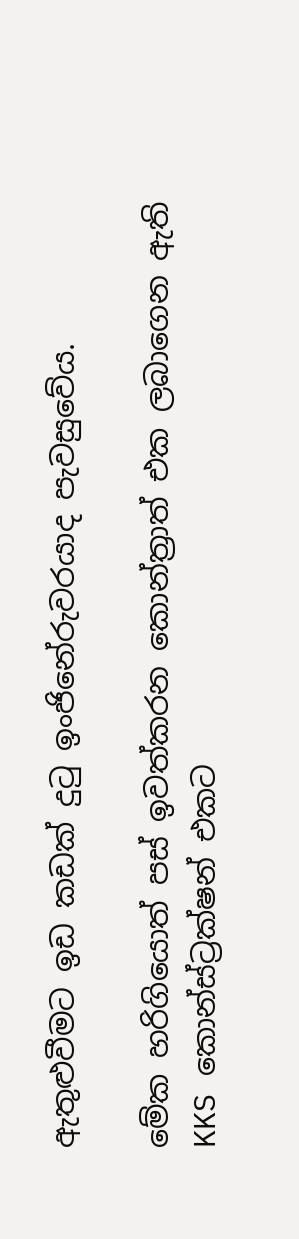ඇතුළුවීමට ඉඩ කඩක් දුටු ඉංජිනේරුවරයාද පැවසුවේය.

මේක හරිගියොත් පස් ඉවත්කරන කොන්ත්‍රාත් එක ලබාගෙන ඇති KKS කොන්ස්ට්‍රක්ෂන් එකට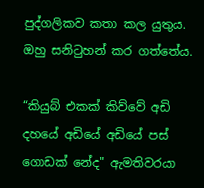පුද්ගලිකව කතා කල යුතුය. ඔහු සනිටුහන් කර ගත්තේය.

“කියුබ් එකක් කිව්වේ අඩි දහයේ අඩියේ අඩියේ පස් ගොඩක් නේද" ඇමතිවරයා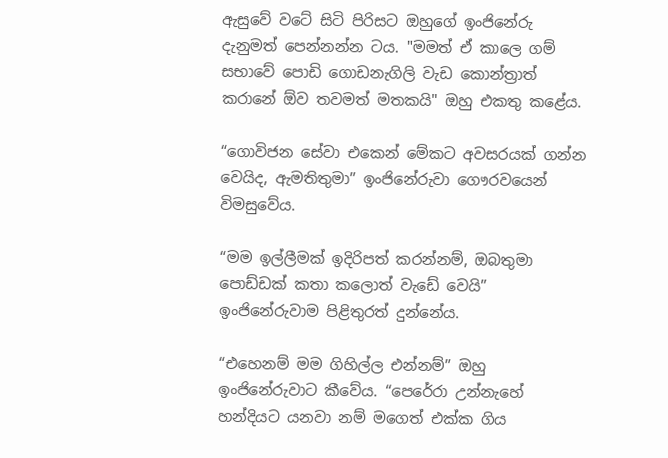ඇසුවේ වටේ සිටි පිරිසට ඔහුගේ ඉංජිනේරු දැනුමත් පෙන්නන්න ටය. "මමත් ඒ කාලෙ ගම් සභාවේ පොඩි ගොඩනැගිලි වැඩ කොන්ත්‍රාත් කරානේ ඕව තවමත් මතකයි" ඔහු එකතු කළේය.

“ගොවිජන සේවා එකෙන් මේකට අවසරයක් ගන්න වෙයිද, ඇමතිතුමා” ඉංජිනේරුවා ගෞරවයෙන් විමසුවේය.

“මම ඉල්ලීමක් ඉදිරිපත් කරන්නම්, ඔබතුමා පොඩ්ඩක් කතා කලොත් වැඩේ වෙයි” ඉංජිනේරුවාම පිළිතුරත් දුන්නේය.

“එහෙනම් මම ගිහිල්ල එන්නම්” ඔහු ඉංජිනේරුවාට කීවේය. “පෙරේරා උන්නැහේ හන්දියට යනවා නම් මගෙත් එක්ක ගිය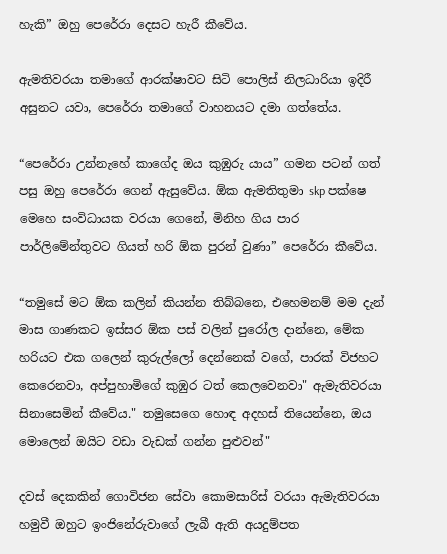හැකි” ඔහු පෙරේරා දෙසට හැරී කීවේය.

ඇමතිවරයා තමාගේ ආරක්ෂාවට සිටි පොලිස් නිලධාරියා ඉදිරී අසුනට යවා, පෙරේරා තමාගේ වාහනයට දමා ගත්තේය.

“පෙරේරා උන්නැහේ කාගේද ඔය කුඹුරු යාය” ගමන පටන් ගත් පසු ඔහු පෙරේරා ගෙන් ඇසුවේය. ඕක ඇමතිතුමා skp පක්ෂෙ මෙහෙ සංවිධායක වරයා ගෙනේ, මිනිහ ගිය පාර පාර්ලිමේන්තුවට ගියත් හරි ඕක පුරන් වුණා” පෙරේරා කීවේය.

“තමුසේ මට ඕක කලින් කියන්න තිබ්බනෙ, එහෙමනම් මම දැන් මාස ගාණකට ඉස්සර ඕක පස් වලින් පුරෝල දාන්නෙ, මේක හරියට එක ගලෙන් කුරුල්ලෝ දෙන්නෙක් වගේ, පාරක් විජහට කෙරෙනවා, අප්පුහාමිගේ කුඹුර ටත් කෙලවෙනවා" ඇමැතිවරයා සිනාසෙමින් කීවේය." තමුසෙගෙ හොඳ අදහස් තියෙන්නෙ, ඔය මොලෙන් ඔයිට වඩා වැඩක් ගන්න පුළුවන්"

දවස් දෙකකින් ගොවිජන සේවා කොමසාරිස් වරයා ඇමැතිවරයා හමුවී ඔහුට ඉංජිනේරුවාගේ ලැබී ඇති අයදුම්පත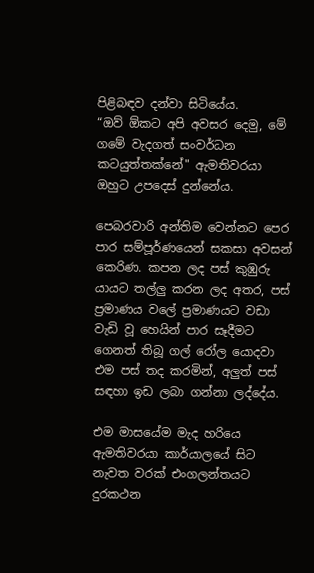පිළිබඳව දන්වා සිටියේය.
“ඔව් ඕකට අපි අවසර දෙමු, මේ ගමේ වැදගත් සංවර්ධන කටයුත්තක්නේ" ඇමතිවරයා ඔහුට උපදෙස් දුන්නේය.

පෙබරවාරි අන්තිම වෙන්නට පෙර පාර සම්පූර්ණයෙන් සකසා අවසන් කෙරිණ. කපන ලද පස් කුඹුරු යායට තල්ලු කරන ලද අතර, පස් ප්‍රමාණය වලේ ප්‍රමාණයට වඩා වැඩි වූ හෙයින් පාර සෑදීමට ගෙනත් තිබූ ගල් රෝල යොදවා එම පස් තද කරමින්, අලුත් පස් සඳහා ඉඩ ලබා ගන්නා ලද්දේය.

එම මාසයේම මැද හරියෙ ඇමතිවරයා කාර්යාලයේ සිට නැවත වරක් එංගලන්තයට දුරකථන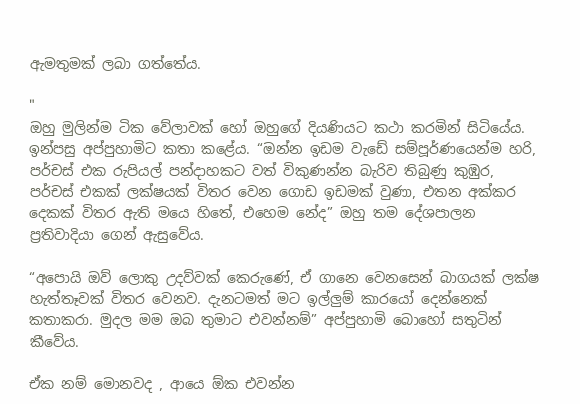ඇමතුමක් ලබා ගත්තේය.

"
ඔහු මුලින්ම ටික වේලාවක් හෝ ඔහුගේ දියණියට කථා කරමින් සිටියේය. ඉන්පසු අප්පුහාමිට කතා කළේය. “ඔන්න ඉඩම වැඩේ සම්පූර්ණයෙන්ම හරි, පර්චස් එක රුපියල් පන්දාහකට වත් විකුණන්න බැරිව තිබුණු කුඹුර, පර්චස් එකක් ලක්ෂයක් විතර වෙන ගොඩ ඉඩමක් වුණා, එතන අක්කර දෙකක් විතර ඇති මයෙ හිතේ, එහෙම නේද” ඔහු තම දේශපාලන ප්‍රතිවාදියා ගෙන් ඇසුවේය.

“අපොයි ඔව් ලොකු උදව්වක් කෙරුණේ, ඒ ගානෙ වෙනසෙන් බාගයක් ලක්ෂ හැත්තෑවක් විතර වෙනව. දැනටමත් මට ඉල්ලුම් කාරයෝ දෙන්නෙක් කතාකරා. මුදල මම ඔබ තුමාට එවන්නම්” අප්පුහාමි බොහෝ සතුටින් කීවේය.

ඒක නම් මොනවද , ආයෙ ඕක එවන්න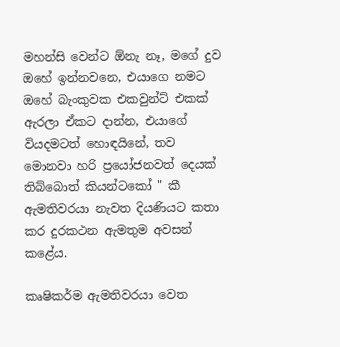මහන්සි වෙන්ට ඕනැ නෑ, මගේ දුව ඔහේ ඉන්නවනෙ, එයාගෙ නමට ඔහේ බැංකුවක එකවුන්ට් එකක් ඇරලා ඒකට දාන්න, එයාගේ වියදමටත් හොඳයිනේ, තව මොනවා හරි ප්‍රයෝජනවත් දෙයක් තිබ්බොත් කියන්ටකෝ " කී ඇමතිවරයා නැවත දියණියට කතා කර දුරකථන ඇමතුම අවසන් කළේය.

කෘෂිකර්ම ඇමතිවරයා වෙත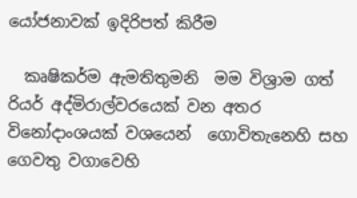යෝජනාවක් ඉදිරිපත් කිරීම

  කෘෂිකර්ම ඇමතිතුමනි  මම විශ්‍රාම ගත්  රියර් අද්මිරාල්වරයෙක් වන අතර විනෝදාංශයක් වශයෙන්  ගොවිතැනෙහි සහ ගෙවතු වගාවෙහි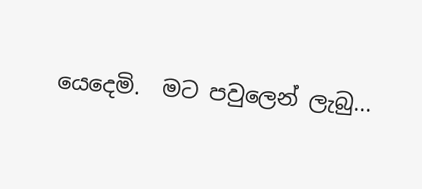යෙදෙමි.  මට පවුලෙන් ලැබු...